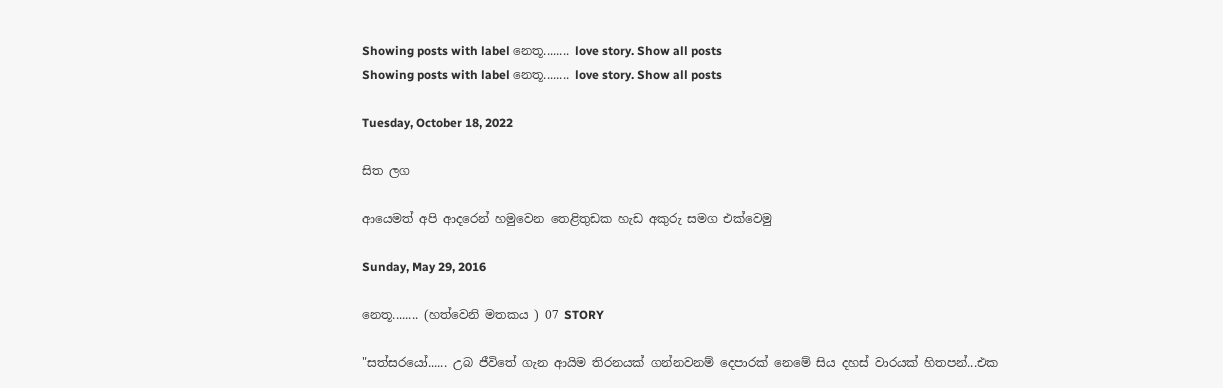Showing posts with label නෙතූ........ love story. Show all posts
Showing posts with label නෙතූ........ love story. Show all posts

Tuesday, October 18, 2022

සිත ලග

ආයෙමත් අපි ආදරෙන් හමුවෙන තෙළිතුඩක හැඩ අකුරු සමග එක්වෙමු

Sunday, May 29, 2016

නෙතූ........ (හත්වෙනි මතකය ) 07 STORY

"සත්සරයෝ...... උබ ජීවිතේ ගැන ආයිම තිරනයක් ගන්නවනම් දෙපාරක් නෙමේ සිය දහස් වාරයක් හිතපන්...එක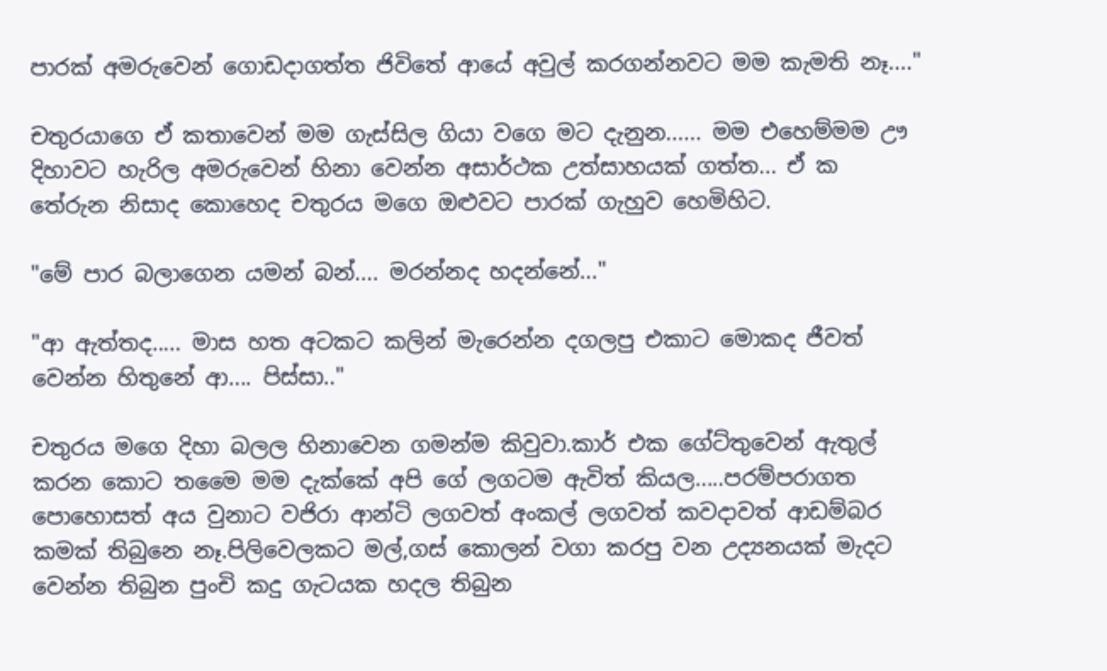පාරක් අමරුවෙන් ගොඩදාගත්ත ජිවිතේ ආයේ අවුල් කරගන්නවට මම කැමති නෑ...."

චතුරයාගෙ ඒ කතාවෙන් මම ගැස්සිල ගියා වගෙ මට දැනුන...... මම එහෙම්මම ඌ දිහාවට හැරිල අමරුවෙන් හිනා වෙන්න අසාර්ථක උත්සාහයක් ගත්ත... ඒ ක තේරුන නිසාද කොහෙද චතුරය මගෙ ඔළුවට පාරක් ගැහුව හෙමිහිට.

"මේ පාර බලාගෙන යමන් බන්.... මරන්නද හදන්නේ..."

"ආ ඇත්තද..... මාස හත අටකට කලින් මැරෙන්න දගලපු එකාට මොකද ජීවත් වෙන්න හිතුනේ ආ.... පිස්සා.."

චතුරය මගෙ දිහා බලල හිනාවෙන ගමන්ම කිවුවා.කාර් එක ගේට්තුවෙන් ඇතුල් කරන කොට තමෛ මම දැක්කේ අපි ගේ ලගටම ඇවිත් කියල.....පරම්පරාගත පොහොසත් අය වුනාට වජිරා ආන්ටි ලගවත් අංකල් ලගවත් කවදාවත් ආඩම්බර කමක් තිබුනෙ නෑ.පිලිවෙලකට මල්,ගස් කොලන් වගා කරපු වන උද්‍යනයක් මැදට වෙන්න තිබුන පුංචි කදු ගැටයක හදල තිබුන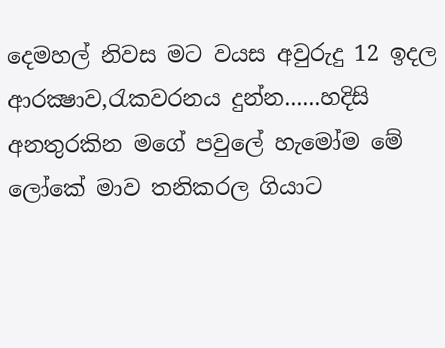දෙමහල් නිවස මට වයස අවුරුදු 12 ඉදල ආරක්‍ෂාව,රැකවරනය දුන්න......හදිසි අනතුරකින මගේ පවුලේ හැමෝම මේ ලෝකේ මාව තනිකරල ගියාට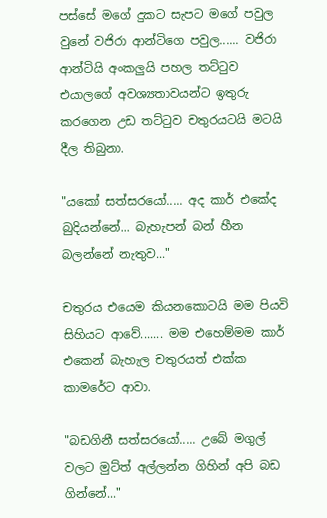පස්සේ මගේ දුකට සැපට මගේ පවුල වුනේ වජිරා ආන්ටිගෙ පවුල...... වජිරා ආන්ටියි අංකලුයි පහල තට්ටුව එයාලගේ අවශ්‍යතාවයන්ට ඉතුරු කරගෙන උඩ තට්ටුව චතුරයටයි මටයි දීල තිබුනා.

"යකෝ සත්සරයෝ..... අද කාර් එකේද බුදියන්නේ... බැහැපන් බන් හීන බලන්නේ නැතුව..."

චතුරය එයෙම කියනකොටයි මම පියවි සිහියට ආවේ....... මම එහෙම්මම කාර් එකෙන් බැහැල චතුරයත් එක්ක කාමරේට ආවා.

"බඩගිනී සත්සරයෝ..... උබේ මගුල් වලට මුට්ත් අල්ලන්න ගිහින් අපි බඩ ගින්නේ..."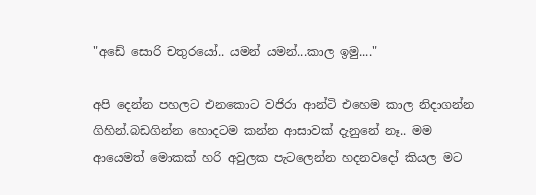"අඩේ සොරි චතුරයෝ.. යමන් යමන්...කාල ඉමු...."

අපි දෙන්න පහලට එනකොට වජිරා ආන්ටි එහෙම කාල නිදාගන්න ගිහින්.බඩගින්න හොදටම කන්න ආසාවක් දැනුනේ නෑ.. මම ආයෙමත් මොකක් හරි අවුලක පැටලෙන්න හදනවදෝ කියල මට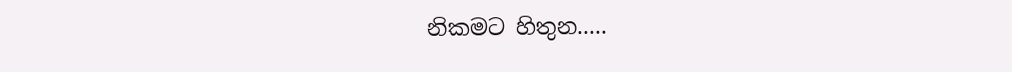නිකමට හිතුන.....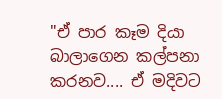"ඒ පාර කෑම දියා බාලාගෙන කල්පනා කරනව.... ඒ මදිවට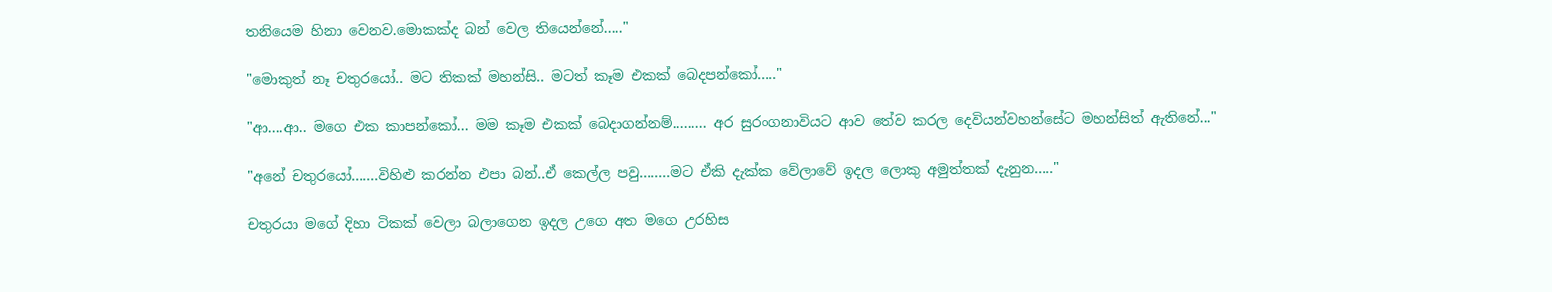තනියෙම හිනා වෙනව.මොකක්ද බන් වෙල තියෙන්නේ....."

"මොකුත් නෑ චතුරයෝ.. මට තිකක් මහන්සි.. මටත් කෑම එකක් බෙදපන්කෝ....."

"ආ....ආ.. මගෙ එක කාපන්කෝ... මම කෑම එකක් බෙදාගන්නම්......... අර සුරංගනාවියට ආව තේව කරල දෙවියන්වහන්සේට මහන්සිත් ඇතිනේ..."

"අනේ චතුරයෝ.......විහිළු කරන්න එපා බන්..ඒ කෙල්ල පවු........මට ඒකි දැක්ක වේලාවේ ඉදල ලොකු අමුත්තක් දැනුන....."

චතුරයා මගේ දිහා ටිකක් වෙලා බලාගෙන ඉදල උගෙ අත මගෙ උරහිස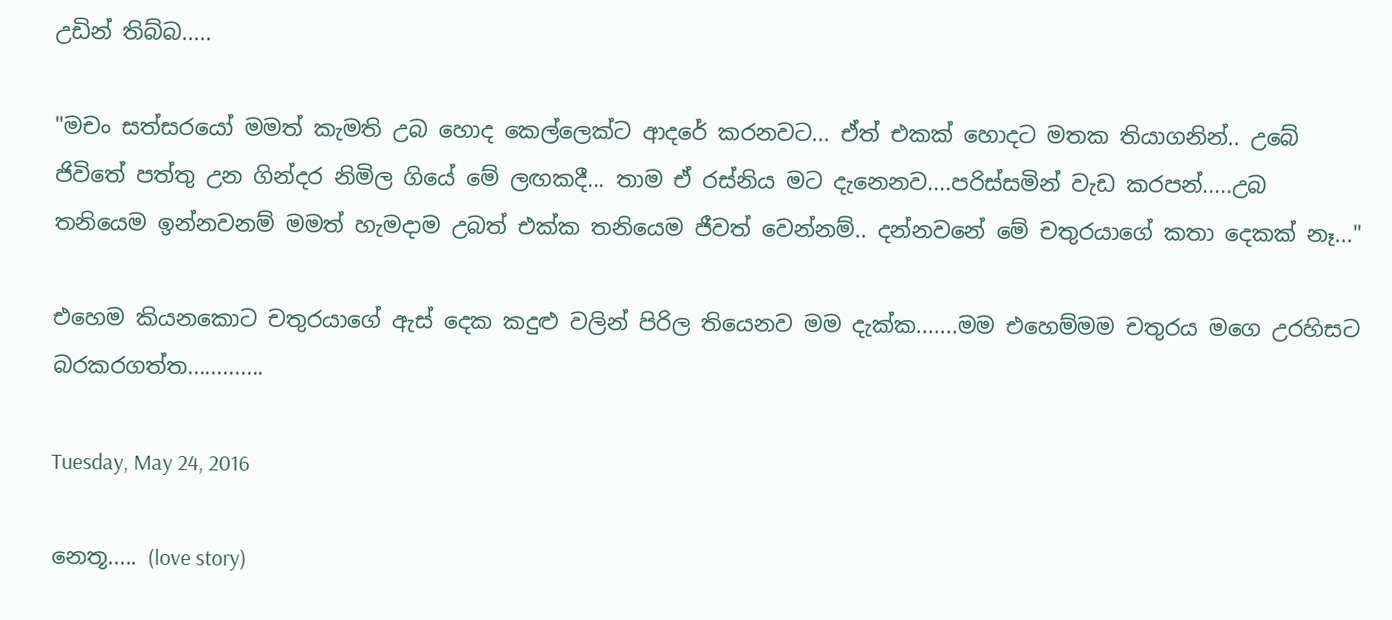උඩින් තිබ්බ.....

"මචං සත්සරයෝ මමත් කැමති උබ හොද කෙල්ලෙක්ට ආදරේ කරනවට... ඒත් එකක් හොදට මතක තියාගනින්.. උබේ ජිවිතේ පත්තු උන ගින්දර නිමිල ගියේ මේ ලඟකදී... තාම ඒ රස්නිය මට දැනෙනව....පරිස්සමින් වැඩ කරපන්.....උබ තනියෙම ඉන්නවනම් මමත් හැමදාම උබත් එක්ක තනියෙම ජීවත් වෙන්නම්.. දන්නවනේ මේ චතුරයාගේ කතා දෙකක් නෑ..."

එහෙම කියනකොට චතුරයාගේ ඇස් දෙක කදුළු වලින් පිරිල තියෙනව මම දැක්ක.......මම එහෙම්මම චතුරය මගෙ උරහිසට බරකරගත්ත.............

Tuesday, May 24, 2016

නෙතූ..... (love story)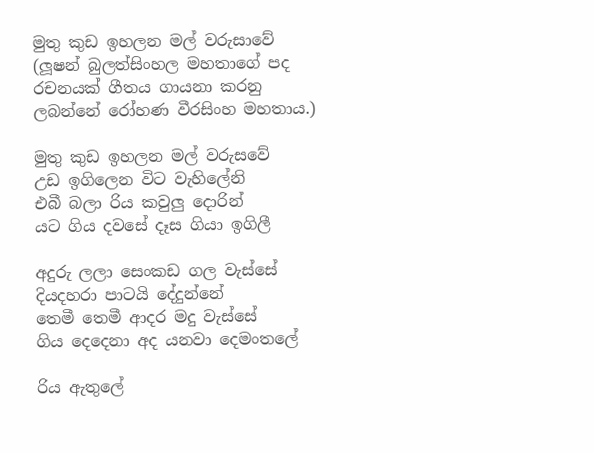මුතු කුඩ ඉහලන මල් වරුසාවේ (ලූෂන් බුලත්සිංහල මහතාගේ පද රචනයක් ගීතය ගායනා කරනු ලබන්නේ රෝහණ වීරසිංහ මහතාය.)

මුතු කුඩ ඉහලන මල් වරුසවේ
උඩ ඉගිලෙන විට වැහිලේනි
එබී බලා රිය කවුලු දොරින්
යට ගිය දවසේ දෑස ගියා ඉගිලී

අදුරු ලලා සෙංකඩ ගල වැස්සේ
දියදහරා පාටයි දේදුන්නේ
තෙමී තෙමී ආදර මදු වැස්සේ
ගිය දෙදෙනා අද යනවා දෙමංතලේ

රිය ඇතුලේ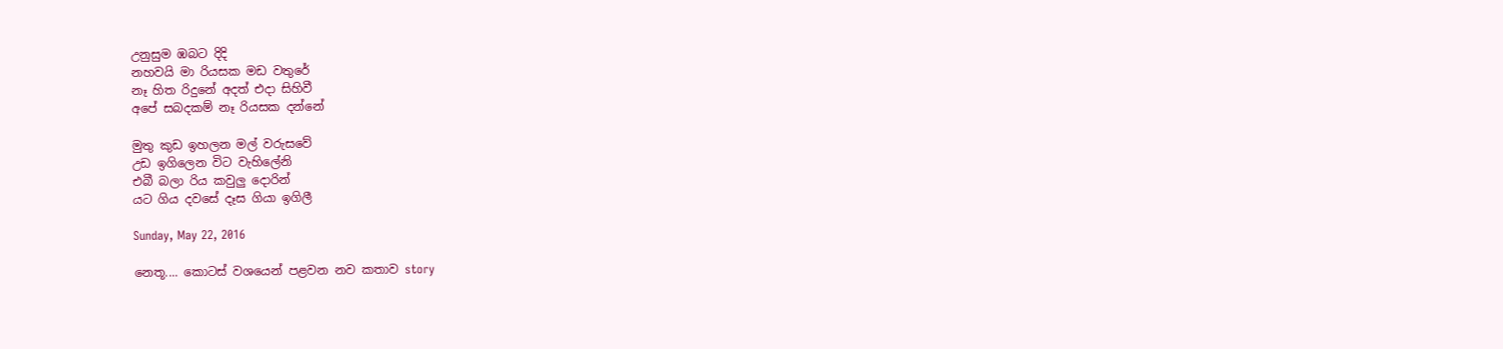උනුසුම ඹබට දිදි
නහවයි මා රියසක මඩ වතුරේ
නෑ හිත රිදුනේ අදත් එදා සිහිවී
අපේ සබදකම් නෑ රියසක දන්නේ

මුතු කුඩ ඉහලන මල් වරුසවේ
උඩ ඉගිලෙන විට වැහිලේනි
එබී බලා රිය කවුලු දොරින්
යට ගිය දවසේ දෑස ගියා ඉගිලී

Sunday, May 22, 2016

නෙතූ.... කොටස් වශයෙන් පළවන නව කතාව story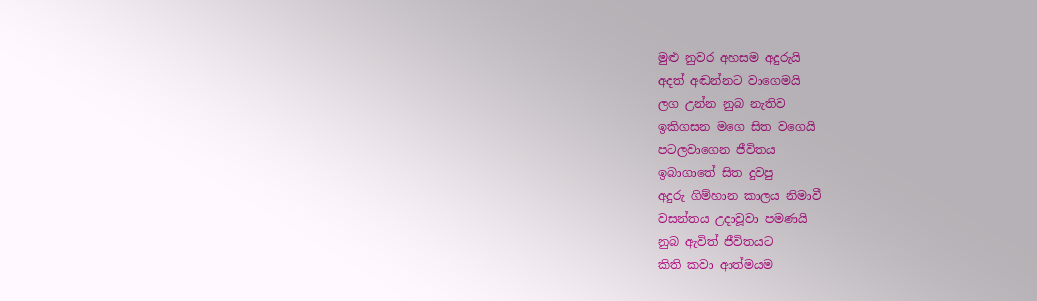මුළු නුවර අහසම අදුරුයි
අදත් අඬන්නට වාගෙමයි
ලග උන්න නුබ නැතිව
ඉකිගසන මගෙ සිත වගෙයි
පටලවාගෙන ජීවිතය
ඉබාගාතේ සිත දුවපු
අදුරු ගිම්හාන කාලය නිමාවී
වසන්තය උදාවූවා පමණයි
නුබ ඇවිත්‍ ජීවිතයට
කිති කවා ආත්මයම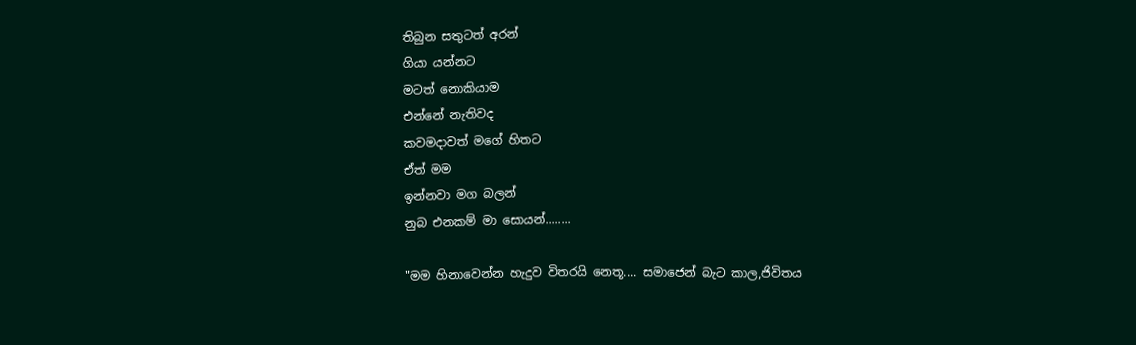තිබුන සතුටත් අරන්
ගියා යන්නට
මටත් නොකියාම
එන්නේ නැතිවද
කවමදාවත් මගේ හිතට
ඒත් මම
ඉන්නවා මග බලන්
නුබ එනකම් මා සොයන්........

"මම හිනාවෙන්න හැදුව විතරයි නෙතූ.... සමාජෙන් බැට කාල,ජිවිතය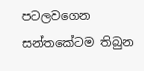පටලවගෙන සන්තකේටම තිබුන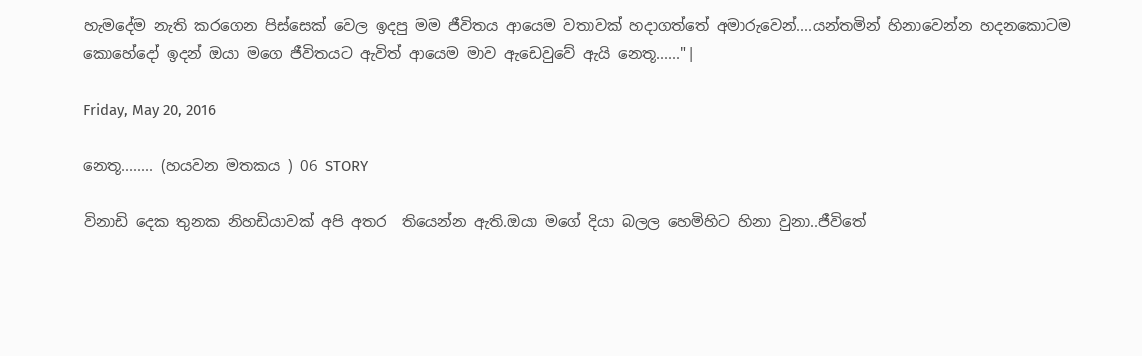හැමදේම නැති කරගෙන පිස්සෙක් වෙල ඉදපු මම ජීවිතය ආයෙම වතාවක් හදාගත්තේ අමාරුවෙන්....යන්තමින් හිනාවෙන්න හදනකොටම කොහේදෝ ඉදන් ඔයා මගෙ ජීවිතයට ඇවිත් ආයෙම මාව ඇඩෙවුවේ ඇයි නෙතූ......"|

Friday, May 20, 2016

නෙතූ........ (හයවන මතකය ) 06 STORY

විනාඩි දෙක තුනක නිහඩියාවක් අපි අතර  තියෙන්න ඇති.ඔයා මගේ දියා බලල හෙමිහිට හිනා වුනා..ජීවිතේ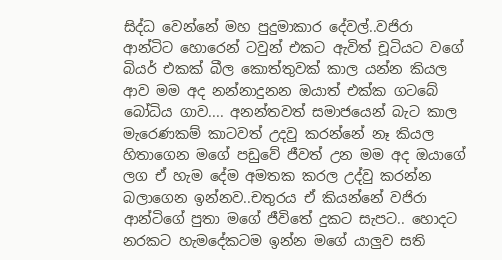සිද්ධ වෙන්නේ මහ පුදුමාකාර දේවල්..වජිරා ආන්ටිට හොරෙන් ටවුන් එකට ඇවිත් චූටියට වගේ බියර් එකක් බීල කොත්තුවක් කාල යන්න කියල ආව මම අද නන්නාදුනන ඔයාත් එක්ක ගටබේ බෝධිය ගාව.... අනන්තවත් සමාජයෙන් බැට කාල මැරෙණකම් කාටවත් උදවු කරන්නේ නෑ කියල හිතාගෙන මගේ පඩුවේ ජීවත් උන මම අද ඔයාගේ ලග ඒ හැම දේම අමතක කරල උද්වු කරන්න බලාගෙන ඉන්නව..චතුරය ඒ කියන්නේ වජිරා ආන්ටිගේ පුතා මගේ ජීවිතේ දුකට සැපට.. හොදට නරකට හැමදේකටම ඉන්න මගේ යාලුව සති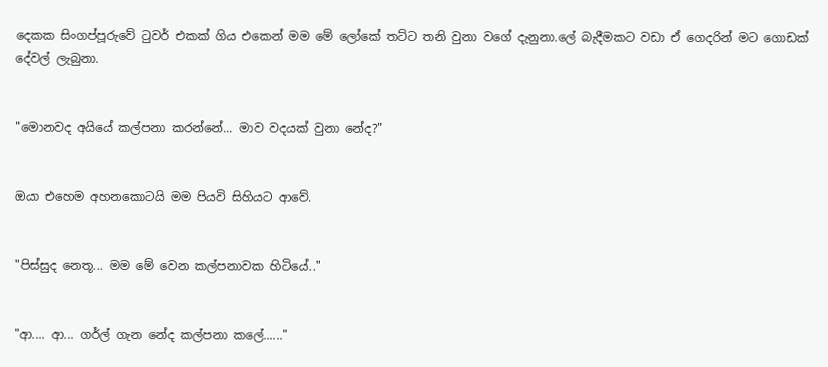දෙකක සිංගප්පූරුවේ ටුවර් එකක් ගිය එකෙන් මම මේ ලෝකේ තට්ට තනි වුනා වගේ දැනුනා.ලේ බැදීමකට වඩා ඒ ගෙදරින් මට ගොඩක් දේවල් ලැබුනා.


"මොනවද අයියේ කල්පනා කරන්නේ... මාව වදයක් වුනා නේද?"


ඔයා එහෙම අහනකොටයි මම පියවි සිහියට ආවේ.


"පිස්සුද නෙතූ... මම මේ වෙන කල්පනාවක හිටියේ.."


"ආ.... ආ... ගර්ල් ගැන නේද කල්පනා කලේ......"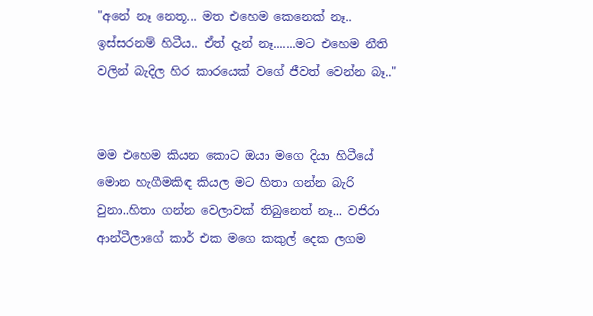"අනේ නෑ නෙතූ... මත එහෙම කෙනෙක් නෑ.. ඉස්සරනම් හිටීය.. ඒත් දැන් නෑ.......මට එහෙම නීති වලින් බැදිල හිර කාරයෙක් වගේ ජීවත් වෙන්න බෑ.."


මම එහෙම කියන කොට ඔයා මගෙ දියා හිටීයේ මොන හැගීමකිඳ කියල මට හිතා ගන්න බැරි වුනා..හිතා ගන්න වෙලාවක් තිබුනෙත් නෑ... වජිරා ආන්ටීලාගේ කාර් එක මගෙ කකුල් දෙක ලගම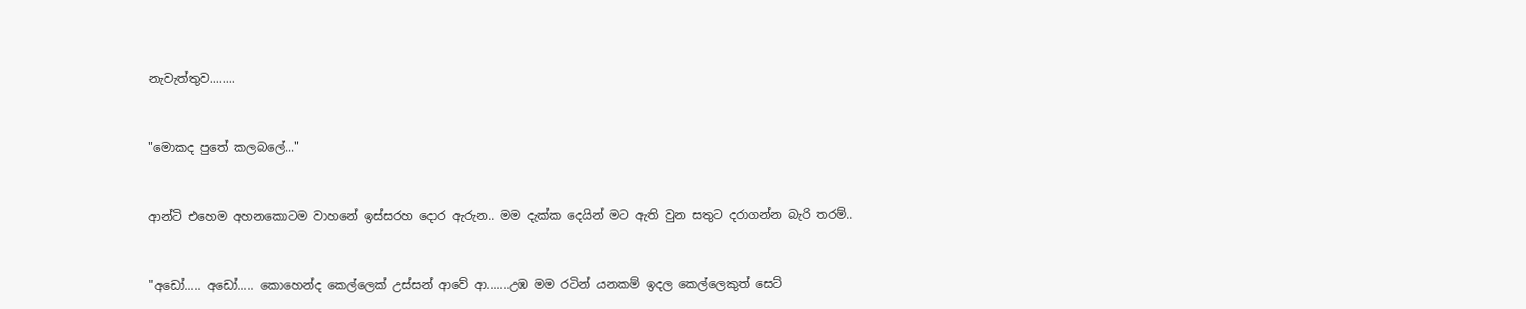නැවැත්තුව........


"මොකද පුතේ කලබලේ..."


ආන්ටි එහෙම අහනකොටම වාහනේ ඉස්සරහ දොර ඇරුන.. මම දැක්ක දෙයින් මට ඇති වුන සතුට දරාගන්න බැරි තරම්..


"අඩෝ..... අඩෝ..... කොහෙන්ද කෙල්ලෙක් උස්සන් ආවේ ආ.......උඹ මම රටින් යනකම් ඉදල කෙල්ලෙකුත් සෙට්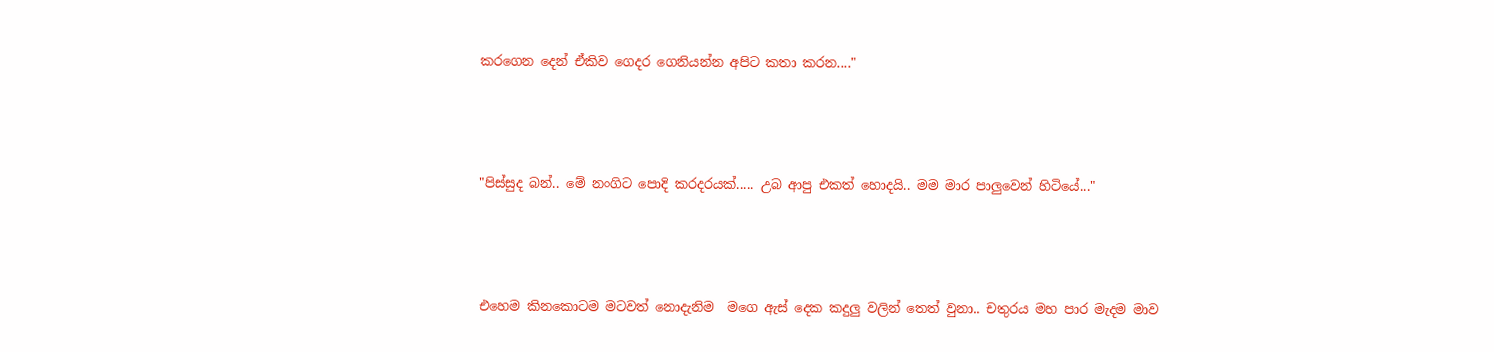කරගෙන දෙන් ඒකිව ගෙදර ගෙනියන්න අපිට කතා කරන...."



"පිස්සුද බන්.. මේ නංගිට පොදි කරදරයක්..... උබ ආපු එකත් හොදයි.. මම මාර පාලුවෙන් හිටියේ..."



එහෙම කිනකොටම මටවත් නොදැනිම  මගෙ ඇස් දෙක කදුලු වලින් තෙත් වුනා.. චතුරය මහ පාර මැදම මාව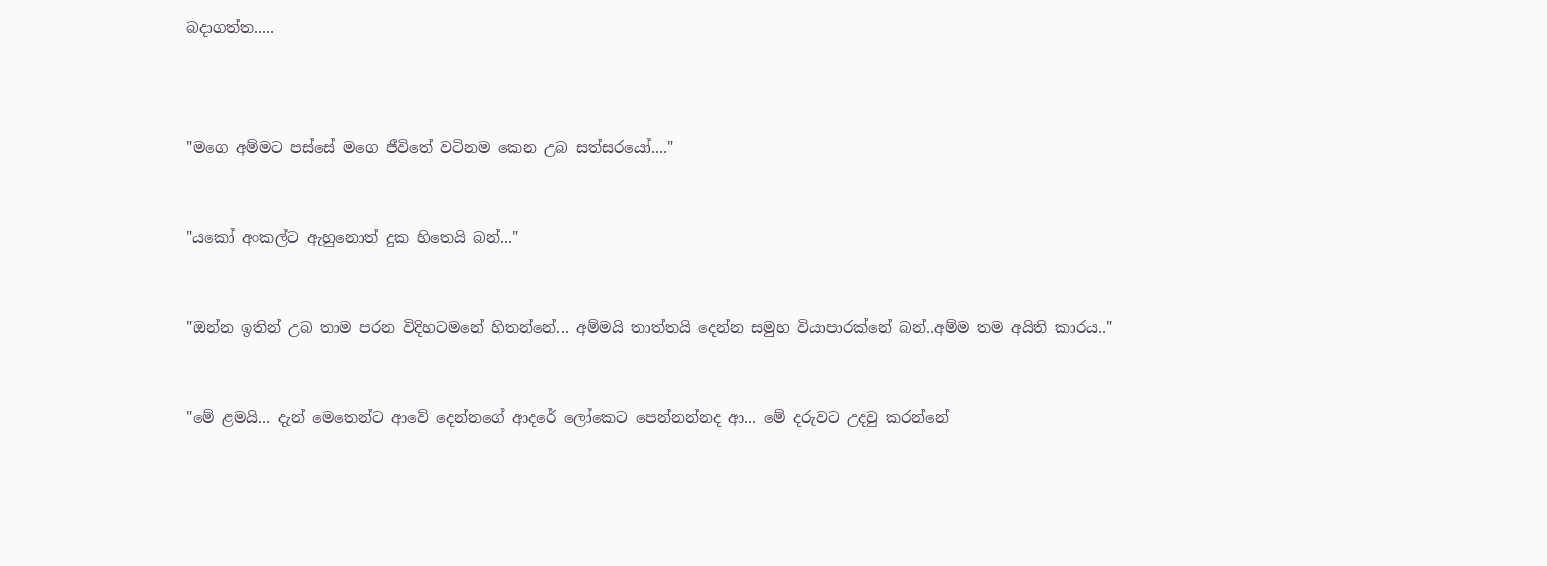බදාගත්ත.....



"මගෙ අම්මට පස්සේ මගෙ ජීවිතේ වටිනම කෙන උබ සත්සරයෝ...."


"යකෝ අංකල්ට ඇහුනොත් දුක හිතෙයි බන්..."


"ඔන්න ඉතින් උබ තාම පරන විදිහටමනේ හිතන්නේ... අම්මයි තාත්තයි දෙන්න සමුහ වියාපාරක්නේ බන්..අම්ම තම අයිති කාරය.."


"මේ ළමයි... දැන් මෙතෙන්ට ආවේ දෙන්නගේ ආදරේ ලෝකෙට පෙන්නන්නද ආ... මේ දරුවට උදවු කරන්නේ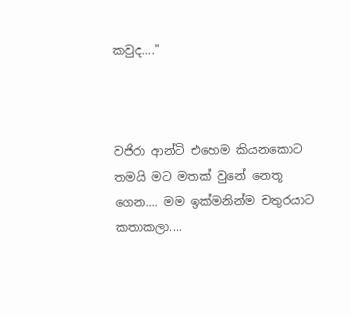කවුද...."



වජිරා ආන්ටි එහෙම කියනකොට තමයි මට මතක් වුනේ නෙතූ ගෙන.... මම ඉක්මනින්ම චතුරයාට කතාකලා....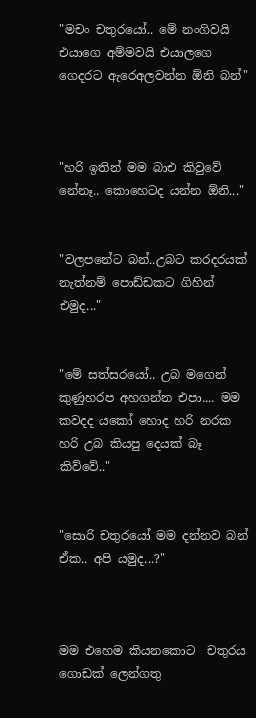"මචං චතුරයෝ.. මේ නංගිවයි එයාගෙ අම්මවයි එයාලගෙ ගෙදරට ඇරෙඅලවන්න ඕනි බන්"



"හරි ඉතින් මම බාඑ කිවුවේ නේනෑ.. කොහෙටද යන්න ඕනි..."


"වලපනේට බන්..උබට කරදරයක් නැත්නම් පොඩ්ඩකට ගිහින් එමුද..."


"මේ සත්සරයෝ.. උබ මගෙන් කුණුහරප අහගන්න එපා.... මම කවදද යකෝ හොද හරි නරක හරි උබ කියපු දෙයක් බෑ කිව්වේ.."


"සොරි චතුරයෝ මම දන්නව බන් ඒක.. අපි යමුද...?"



මම එහෙම කියනකොට  චතුරය ගොඩක් ලෙන්ගතු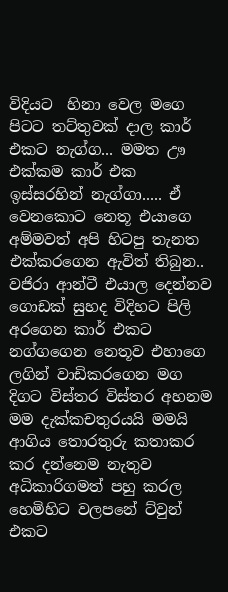විදියට  හිනා වෙල මගෙ පිටට තට්තුවක් දාල කාර් එකට නැග්ග... මමත ඌ එක්කම කාර් එක ඉස්සරහින් නැග්ගා..... ඒ වෙනකොට නෙතූ එයාගෙ අම්මවත් අපි හිටපු තැනත එක්කරගෙන ඇවිත් තිබුන..  වජිරා ආන්ටී එයාල දෙන්නව ගොඩක් සුහද විදිහට පිලි අරගෙන කාර් එකට නග්ගගෙන නෙතූව එහාගෙ ලගින් වාඩිකරගෙන මග දිගට විස්තර විස්තර අහනම මම දැක්කචතුරයයි මමයි ආගිය තොරතුරු කතාකර කර දන්නෙම නැතුව  අධිකාරිගමත් පහු කරල හෙමිහිට වලපනේ ට්වුන් එකට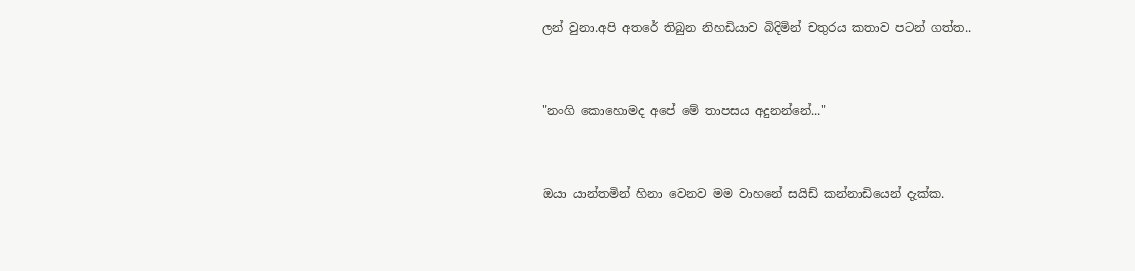ලන් වුනා.අපි අතරේ තිබුන නිහඩියාව බිදිමින් චතුරය කතාව පටන් ගත්ත..


"නංගි කොහොමද අපේ මේ තාපසය අදුනන්නේ..."


ඔයා යාන්තමින් හිනා වෙනව මම වාහනේ සයිඩ් කන්නාඩියෙන් දැක්ක.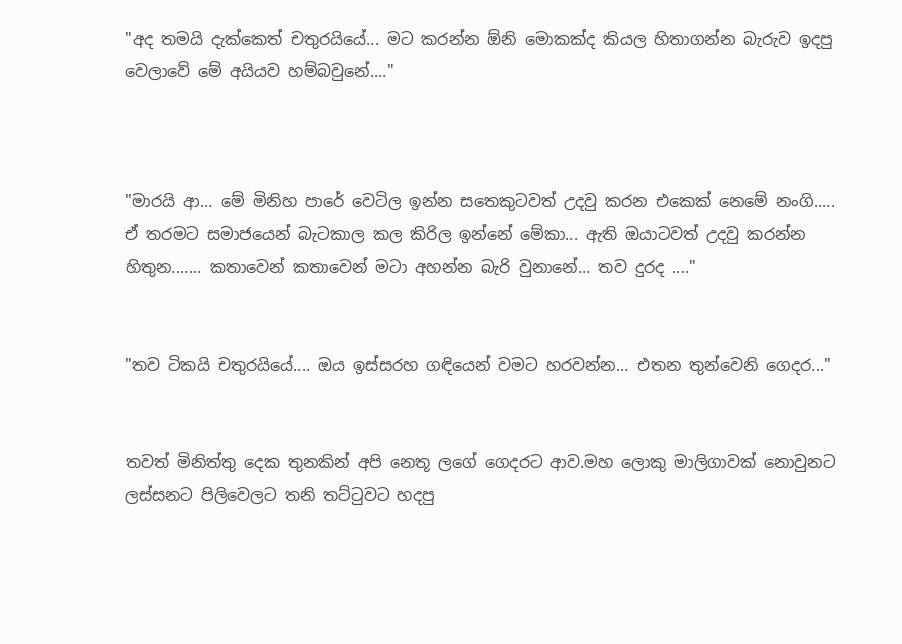"අද තමයි දැක්කෙත් චතුරයියේ... මට කරන්න ඕනි මොකක්ද කියල හිතාගන්න බැරුව ඉදපු වෙලාවේ මේ අයියව හම්බවුනේ...."



"මාරයි ආ... මේ මිනිහ පාරේ වෙටිල ඉන්න සතෙකුටවත් උදවු කරන එකෙක් නෙමේ නංගි..... ඒ තරමට සමාජයෙන් බැටකාල කල කිරිල ඉන්නේ මේකා... ඇති ඔයාටවත් උදවු කරන්න හිතුන....... කතාවෙන් කතාවෙන් මටා අහන්න බැරි වුනානේ... තව දුරද ...."


"තව ටිකයි චතුරයියේ.... ඔය ඉස්සරහ ගඳියෙන් වමට හරවන්න... එතන තුන්වෙනි ගෙදර..."


තවත් මිනිත්තු දෙක තුනකින් අපි නෙතූ ලගේ ගෙදරට ආව.මහ ලොකු මාලිගාවක් නොවුනට ලස්සනට පිලිවෙලට තනි තට්ටුවට හදපු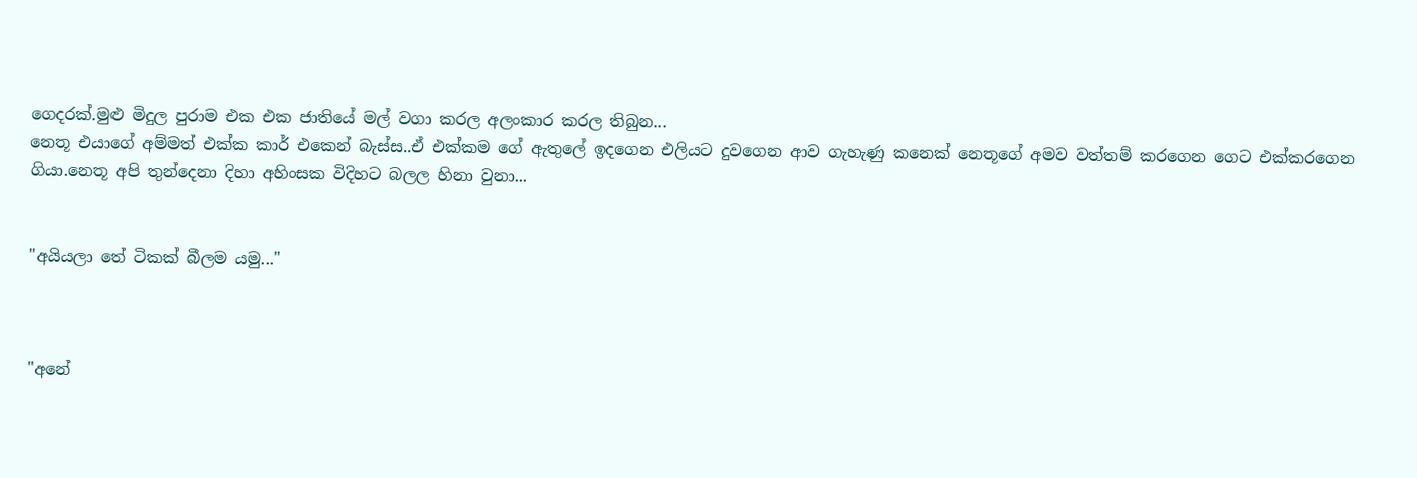ගෙදරක්.මුළු මිදුල පුරාම එක එක ජාතියේ මල් වගා කරල අලංකාර කරල තිබුන...
නෙතූ එයාගේ අම්මත් එක්ක කාර් එකෙන් බැස්ස..ඒ එක්කම ගේ ඇතුලේ ඉදගෙන එලියට දුවගෙන ආව ගැහැණු කනෙක් නෙතූගේ අමව වත්තම් කරගෙන ගෙට එක්කරගෙන ගියා.නෙතූ අපි තුන්දෙනා දිහා අහිංසක විදිහට බලල හිනා වුනා...


"අයියලා තේ ටිකක් බීලම යමු..."



"අනේ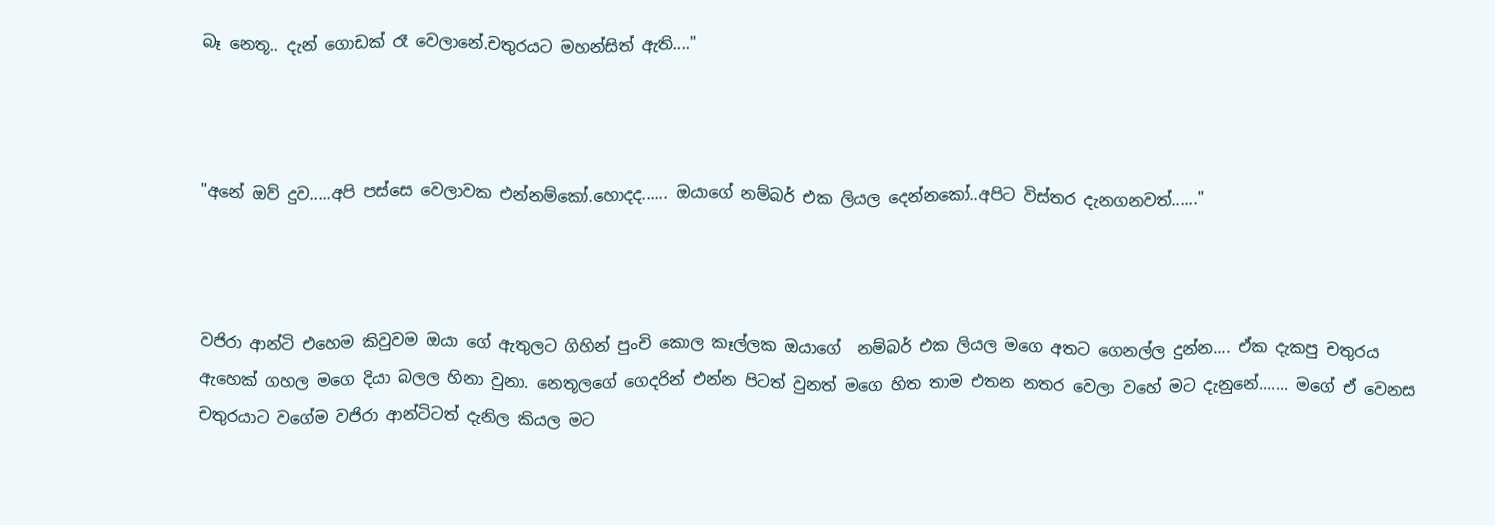බෑ නෙතූ.. දැන් ගොඩක් රෑ වෙලානේ.චතුරයට මහන්සිත් ඇති...."



"අනේ ඔව් දුව.....අපි පස්සෙ වෙලාවක එන්නම්කෝ.හොදද...... ඔයාගේ නම්බර් එක ලියල දෙන්නකෝ..අපිට විස්තර දැනගනවත්......"



වජිරා ආන්ටි එහෙම කිවුවම ඔයා ගේ ඇතුලට ගිහින් පුංචි කොල කෑල්ලක ඔයාගේ  නම්බර් එක ලියල මගෙ අතට ගෙනල්ල දුන්න.... ඒක දැකපු චතුරය ඇහෙක් ගහල මගෙ දියා බලල හිනා වුනා. නෙතූලගේ ගෙදරින් එන්න පිටත් වුනත් මගෙ හිත තාම එතන නතර වෙලා වහේ මට දැනුනේ....... මගේ ඒ වෙනස චතුරයාට වගේම වජිරා ආන්ටිටත් දැනිල කියල මට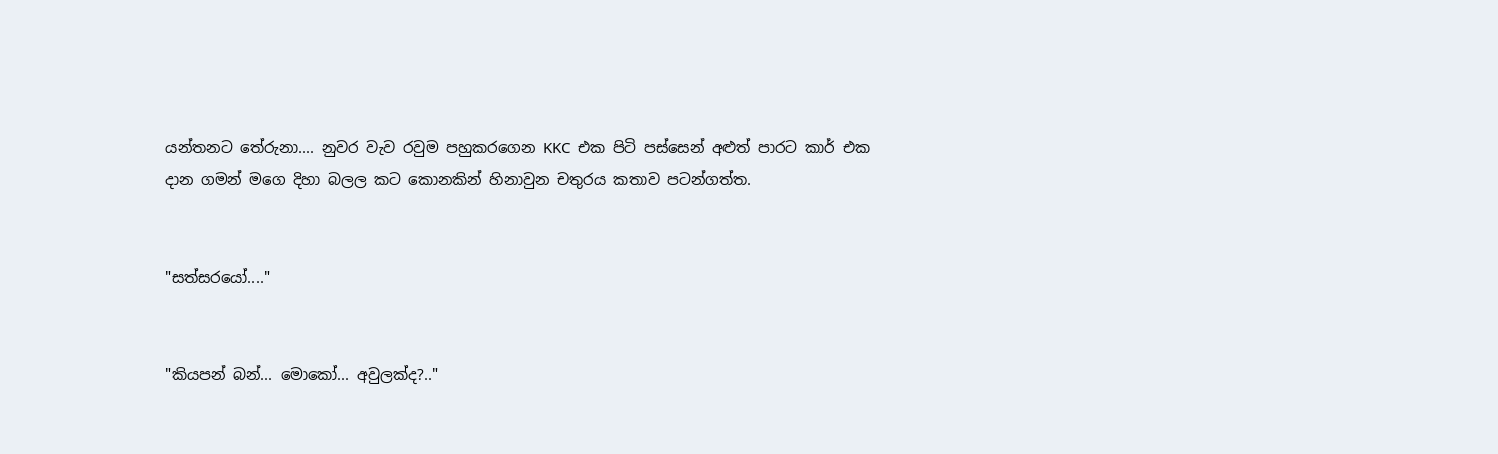යන්තනට තේරුනා.... නුවර වැව රවුම පහුකරගෙන KKC  එක පිටි පස්සෙන් අළුත් පාරට කාර් එක දාන ගමන් මගෙ දිහා බලල කට කොනකින් හිනාවුන චතුරය කතාව පටන්ගත්ත.


"සත්සරයෝ...."


"කියපන් බන්... මොකෝ... අවුලක්ද?.."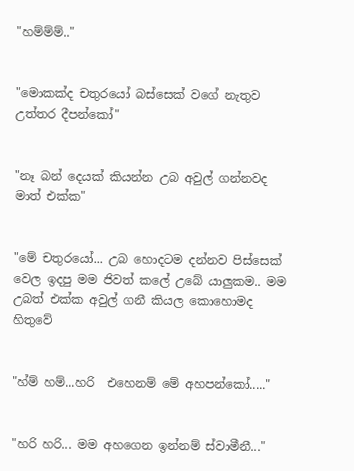"හම්ම්ම්.."


"මොකක්ද චතුරයෝ බස්සෙක් වගේ නැතුව උත්තර දීපන්කෝ"


"නෑ බන් දෙයක් කියන්න උබ අවුල් ගන්නවද මාත් එක්ක"


"මේ චතුරයෝ... උබ හොදටම දන්නව පිස්සෙක් වෙල ඉදපු මම ජිවත් කලේ උබේ යාලුකම.. මම උබත් එක්ක අවුල් ගනී කියල කොහොමද හිතුවේ


"හ්ම් හම්...හරි  එහෙනම් මේ අහපන්කෝ....."


"හරි හරි... මම අහගෙන ඉන්නම් ස්වාමීනී..."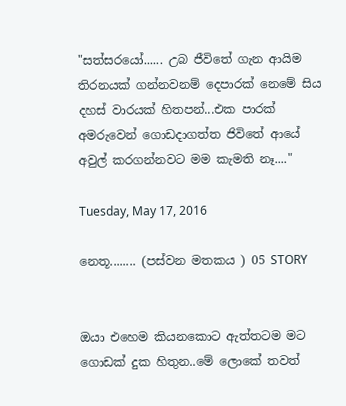"සත්සරයෝ...... උබ ජීවිතේ ගැන ආයිම තිරනයක් ගන්නවනම් දෙපාරක් නෙමේ සිය දහස් වාරයක් හිතපන්...එක පාරක් අමරුවෙන් ගොඩදාගත්ත ජිවිතේ ආයේ අවුල් කරගන්නවට මම කැමති නෑ...."

Tuesday, May 17, 2016

නෙතූ........ (පස්වන මතකය ) 05 STORY


ඔයා එහෙම කියනකොට ඇත්තටම මට ගොඩක් දුක හිතුන..මේ ලොකේ තවත්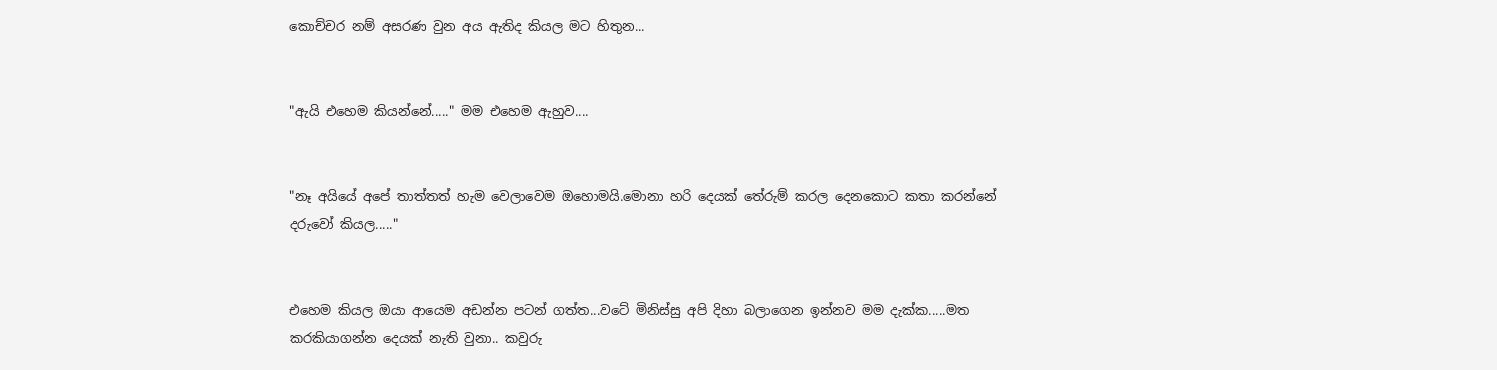කොච්චර නම් අසරණ වුන අය ඇතිද කියල මට හිතුන...


"ඇයි එහෙම කියන්නේ....." මම එහෙම ඇහුව....


"නෑ අයියේ අපේ තාත්තත් හැම වෙලාවෙම ඔහොමයි.මොනා හරි දෙයක් තේරුම් කරල දෙනකොට කතා කරන්නේ දරුවෝ කියල....."


එහෙම කියල ඔයා ආයෙම අඩන්න පටන් ගත්ත...වටේ මිනිස්සු අපි දිහා බලාගෙන ඉන්නව මම දැක්ක.....මත කරකියාගන්න දෙයක් නැති වුනා.. කවුරු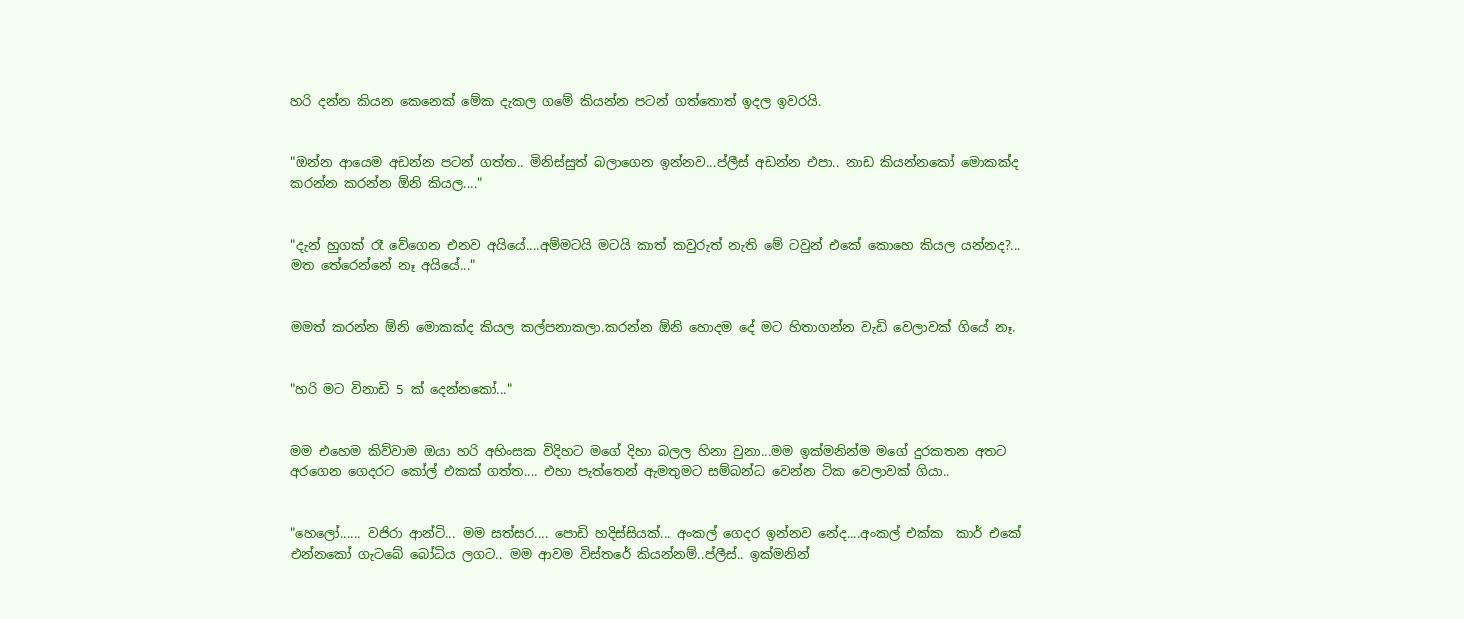හරි දන්න කියන කෙනෙක් මේක දැකල ගමේ කියන්න පටන් ගත්තොත් ඉදල ඉවරයි.


"ඔන්න ආයෙම අඩන්න පටන් ගත්ත.. මිනිස්සුත් බලාගෙන ඉන්නව...ප්ලීස් අඩන්න එපා.. නාඩ කියන්නකෝ මොකක්ද කරන්න කරන්න ඕනි කියල...."


"දැන් හුගක් රෑ වේගෙන එනව අයියේ....අම්මටයි මටයි කාත් කවුරුත් නැති මේ ටවුන් එකේ කොහෙ කියල යන්නද?... මත තේරෙන්නේ නෑ අයියේ..."


මමත් කරන්න ඕනි මොකක්ද කියල කල්පනාකලා.කරන්න ඕනි හොදම දේ මට හිතාගන්න වැඩි වෙලාවක් ගියේ නෑ.


"හරි මට විනාඩි 5 ක් දෙන්නකෝ..."


මම එහෙම කිව්වාම ඔයා හරි අහිංසක විදිහට මගේ දිහා බලල හිනා වුනා...මම ඉක්මනින්ම මගේ දුරකතන අතට අරගෙන ගෙදරට කෝල් එකක් ගත්ත.... එහා පැත්තෙන් ඇමතුමට සම්බන්ධ වෙන්න ටික වෙලාවක් ගියා..


"හෙලෝ...... වජිරා ආන්ටි... මම සත්සර.... පොඩි හදිස්සියක්... අංකල් ගෙදර ඉන්නව නේද....අංකල් එක්ක  කාර් එකේ එන්නකෝ ගැටබේ බෝධිය ලගට.. මම ආවම විස්තරේ කියන්නම්..ප්ලීස්.. ඉක්මනින්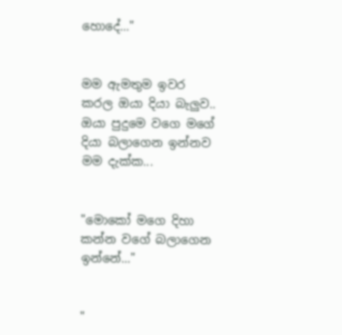හොදේ..."


මම ඇමතුම ඉවර කරල ඔයා දියා බැලුව.. ඔයා පුදුමෙ වගෙ මගේ දියා බලාගෙන ඉන්නව මම දැක්ක...


"මොකෝ මගෙ දිහා කන්න වගේ බලාගෙන ඉන්නේ..."


"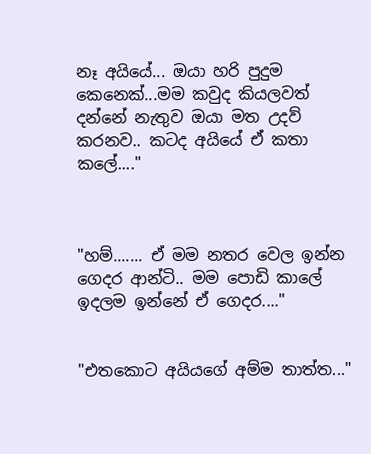නෑ අයියේ... ඔයා හරි පුදුම කෙනෙක්...මම කවුද කියලවත් දන්නේ නැතුව ඔයා මත උදව් කරනව.. කටද අයියේ ඒ කතා කලේ...."



"හම්....... ඒ මම නතර වෙල ඉන්න ගෙදර ආන්ටි.. මම පොඩි කාලේ ඉදලම ඉන්නේ ඒ ගෙදර...."


"එතකොට අයියගේ අම්ම තාත්ත..."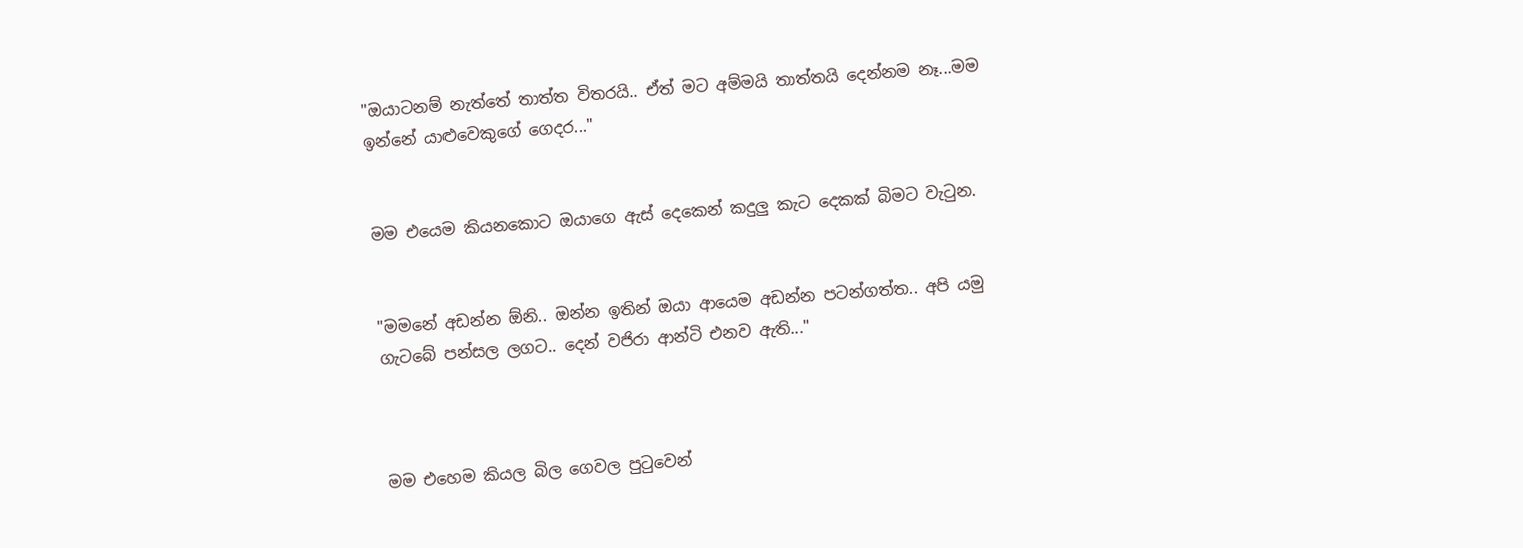"ඔයාටනම් නැත්තේ තාත්ත විතරයි.. ඒත් මට අම්මයි තාත්තයි දෙන්නම නෑ...මම ඉන්නේ යාළුවෙකුගේ ගෙදර..."


මම එයෙම කියනකොට ඔයාගෙ ඇස් දෙකෙන් කදුලු කැට දෙකක් බිමට වැටුන.


"මමනේ අඩන්න ඕනි.. ඔන්න ඉතින් ඔයා ආයෙම අඩන්න පටන්ගත්ත.. අපි යමු ගැටබේ පන්සල ලගට.. දෙන් වජිරා ආන්ටි එනව ඇති..."



මම එහෙම කියල බිල ගෙවල පුටුවෙන්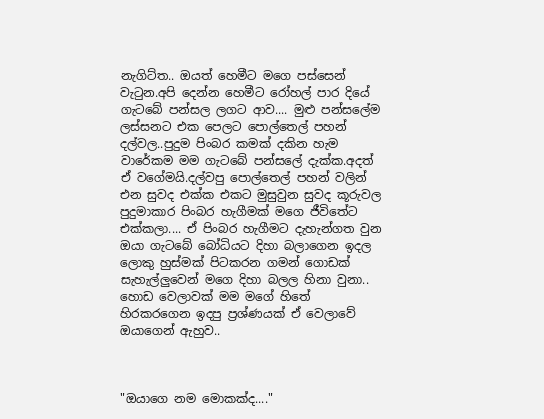නැගිට්ත.. ඔයත් හෙමීට මගෙ පස්සෙන් වැටුන.අපි දෙන්න හෙමීට රෝහල් පාර දියේ ගැටබේ පන්සල ලගට ආව.... මුළු පන්සලේම ලස්සනට එක පෙලට පොල්තෙල් පහන් දල්වල..පුදුම පිංබර කමක් දකින හැම වාරේකම මම ගැටබේ පන්සලේ දැක්ක.අදත් ඒ වගේමයි.දල්වපු පොල්තෙල් පහන් වලින් එන සුවද එක්ක එකට මුසුවුන සුවද කූරුවල පුදුමාකාර පිංබර හැගීමක් මගෙ ජීවිතේට එක්කලා.... ඒ පිංබර හැගීමට දැහැන්ගත වුන ඔයා ගැටබේ බෝධියට දිහා බලාගෙන ඉදල ලොකු හුස්මක් පිටකරන ගමන් ගොඩක් සැහැල්ලුවෙන් මගෙ දිහා බලල හිනා වුනා.. හොඩ වෙලාවක් මම මගේ හිතේ හිරකරගෙන ඉදපු ප්‍රශ්ණයක් ඒ වෙලාවේ ඔයාගෙන් ඇහුව..



"ඔයාගෙ නම මොකක්ද...."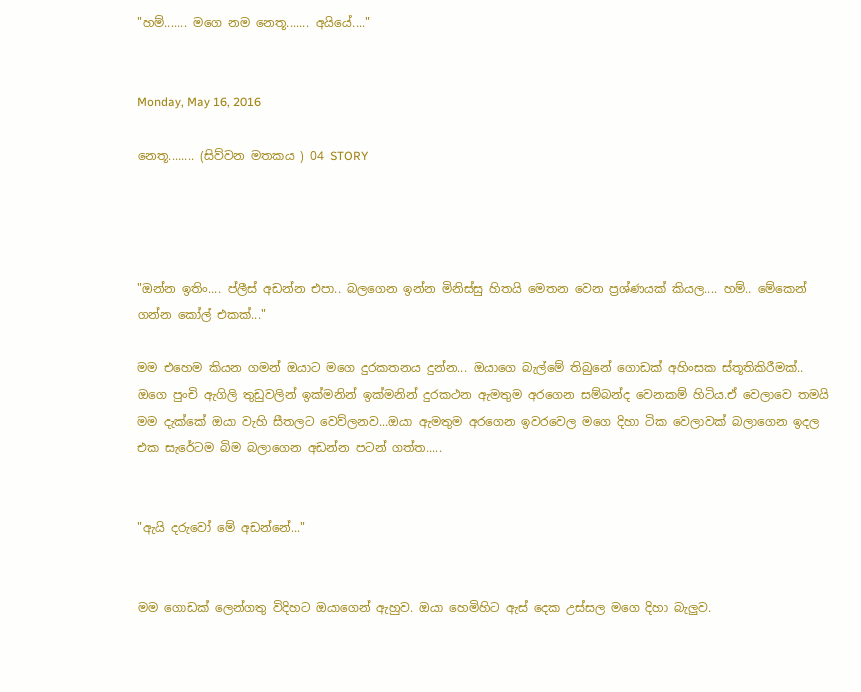"හම්....... මගෙ නම නෙතූ....... අයියේ...."


Monday, May 16, 2016

නෙතූ........ (සිව්වන මතකය ) 04 STORY




"ඔන්න ඉතිං.... ප්ලීස් අඩන්න එපා.. බලගෙන ඉන්න මිනිස්සු හිතයි මෙතන වෙන ප්‍රශ්ණයක් කියල.... හම්.. මේකෙන් ගන්න කෝල් එකක්..."

මම එහෙම කියන ගමන් ඔයාට මගෙ දුරකතනය දුන්න... ඔයාගෙ බැල්මේ තිබුනේ ගොඩක් අහිංසක ස්තූතිකිරීමක්.. ඔගෙ පුංචි ඇගිලි තුඩුවලින් ඉක්මනින් ඉක්මනින් දුරකථන ඇමතුම අරගෙන සම්බන්ද වෙනකම් හිටිය.ඒ වෙලාවෙ තමයි මම දැක්කේ ඔයා වැහි සීතලට වෙව්ලනව...ඔයා ඇමතුම අරගෙන ඉවරවෙල මගෙ දිහා ටික වෙලාවක් බලාගෙන ඉදල එක සැරේටම බිම බලාගෙන අඩන්න පටන් ගත්ත.....


"ඇයි දරුවෝ මේ අඩන්නේ..."


මම ගොඩක් ලෙන්ගතු විදිහට ඔයාගෙන් ඇහුව. ඔයා හෙමිහිට ඇස් දෙක උස්සල මගෙ දිහා බැලුව.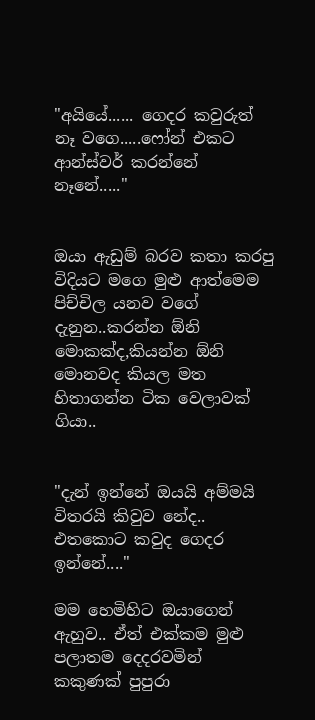"අයියේ...... ගෙදර කවුරුත් නෑ වගෙ.....ෆෝන් එකට ආන්ස්වර් කරන්නේ නෑනේ....."


ඔයා ඇඩුම් බරව කතා කරපු විදියට මගෙ මුළු ආත්මෙම පිච්චිල යනව වගේ දැනුන..කරන්න ඕනි මොකක්ද,කියන්න ඕනි මොනවද කියල මත හිතාගන්න ටික වෙලාවක් ගියා..


"දැන් ඉන්නේ ඔයයි අම්මයි විතරයි කිවුව නේද.. එතකොට කවුද ගෙදර ඉන්නේ...."

මම හෙමිහිට ඔයාගෙන් ඇහුව.. ඒත් එක්කම මුළු පලාතම දෙදරවමින් කකුණක් පුපුරා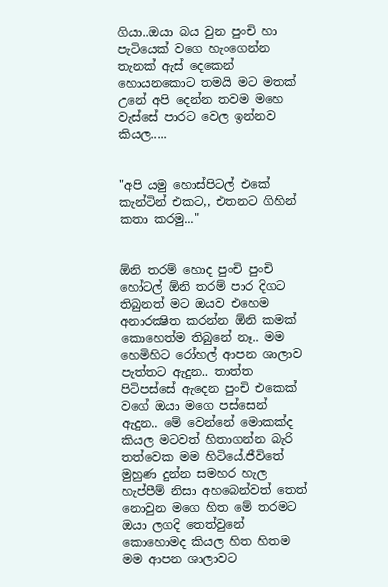ගියා..ඔයා බය වුන පුංචි හා පැටියෙක් වගෙ හැංගෙන්න තැනක් ඇස් දෙකෙන් හොයනකොට තමයි මට මතක් උනේ අපි දෙන්න තවම මහෙ වැස්සේ පාරට වෙල ඉන්නව කියල.....


"අපි යමු හොස්පිටල් එකේ කැන්ටින් එකට,, එතනට ගිහින් කතා කරමු..."


ඕනි තරම් හොද පුංචි පුංචි හෝටල් ඕනි තරම් පාර දිගට තිබුනත් මට ඔයව එහෙම අනාරක්‍ෂිත කරන්න ඕනි කමක් කොහෙත්ම තිබුනේ නෑ.. මම හෙමිහිට රෝහල් ආපන ශාලාව පැත්තට ඇදුන.. තාත්ත පිටිපස්සේ ඇදෙන පුංචි එකෙක් වගේ ඔයා මගෙ පස්සෙන් ඇදුන.. මේ වෙන්නේ මොකක්ද කියල මටවත් හිතාගන්න බැරි තත්වෙක මම හිටියේ.ජීවිතේ මුහුණ දුන්න සමහර හැල හැප්පීම් නිසා අහබෙන්වත් තෙත් නොවුන මගෙ හිත මේ තරමට ඔයා ලගදි තෙත්වුනේ කොහොමද කියල හිත හිතම මම ආපන ශාලාවට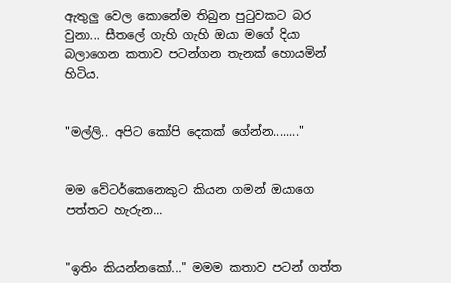ඇතුලු වෙල කොනේම තිබුන පුටුවකට බර වුනා... සීතලේ ගැහි ගැහි ඔයා මගේ දියා බලාගෙන කතාව පටන්ගන තැනක් හොයමින් හිටිය.


"මල්ලි.. අපිට කෝපි දෙකක් ගේන්න........"


මම වේටර්කෙනෙකුට කියන ගමන් ඔයාගෙ පත්තට හැරුන...


"ඉතිං කියන්නකෝ..." මමම කතාව පටන් ගත්ත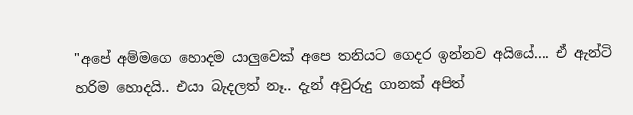"අපේ අම්මගෙ හොදම යාලුවෙක් අපෙ තනියට ගෙදර ඉන්නව අයියේ.... ඒ ඇන්ටි හරිම හොදයි.. එයා බැදලත් නෑ.. දැන් අවුරුදු ගානක් අපිත්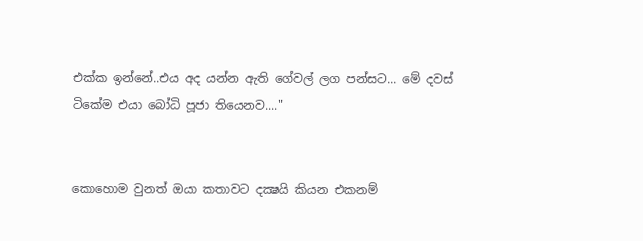එක්ක ඉන්නේ..එය අද යන්න ඇති ගේවල් ලග පන්සට... මේ දවස් ටිකේම එයා බෝධි පූජා තියෙනව...."


කොහොම වුනත් ඔයා කතාවට දක්‍ෂයි කියන එකනම්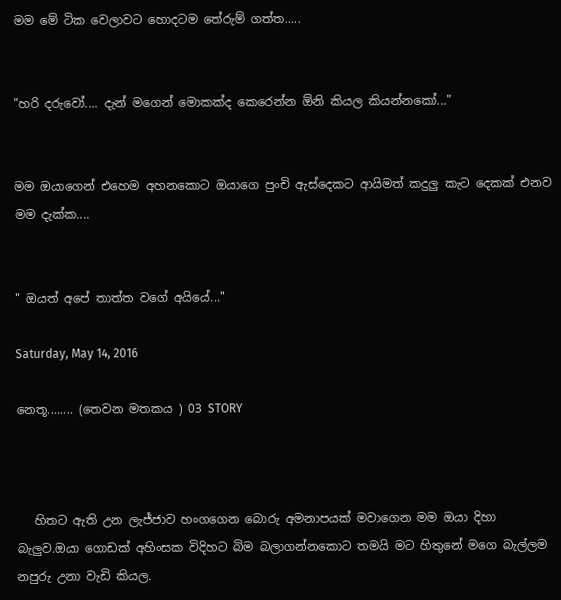මම මේ ටික වෙලාවට හොදටම තේරුම් ගත්ත.....


"හරි දරුවෝ.... දැන් මගෙන් මොකක්ද කෙරෙන්න ඕනි කියල කියන්නකෝ..."


මම ඔයාගෙන් එහෙම අහනකොට ඔයාගෙ පුංචි ඇස්දෙකට ආයිමත් කදුලු කැට දෙකක් එනව මම දැක්ක....


" ඔයත් අපේ තාත්ත වගේ අයියේ..."

Saturday, May 14, 2016

නෙතූ........ (තෙවන මතකය ) 03 STORY



   හිතට ඇති උන ලැජ්ජාව හංගගෙන බොරු අමනාපයක් මවාගෙන මම ඔයා දිහා බැලුව.ඔයා ගොඩක් අහිංසක විදිහට බිම බලාගන්නකොට තමයි මට හිතුනේ මගෙ බැල්ලම නපුරු උනා වැඩි කියල.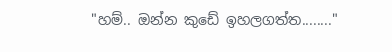"හම්.. ඔන්න කුඩේ ඉහලගත්ත........"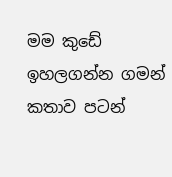මම කුඩේ ඉහලගන්න ගමන් කතාව පටන්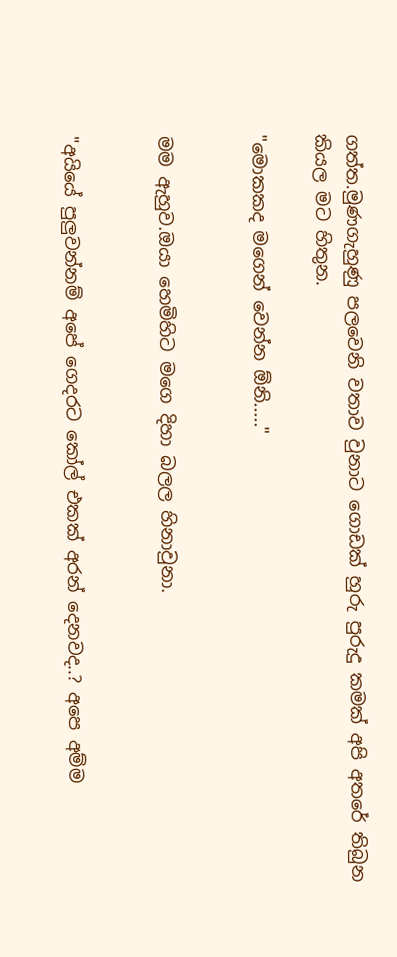ගත්ත.මුණගැහුණු පලවෙනි වතාව වුනාට ගොඩක් හුරු පුරුදු කමක් අපි අතරේ තිබුන කියල මට හිතුන.

"මොකකද මගෙන් වෙන්න ඕනි....."


මම ඇහුව.ඔයා හෙමිහිට මගෙ දිහා බලල හිනාවුනා.


"අයියේ පුලුවන්නම් අපේ ගෙදරට කෝල් එකක් අරන් දෙනවද..? අපෙ අම්ම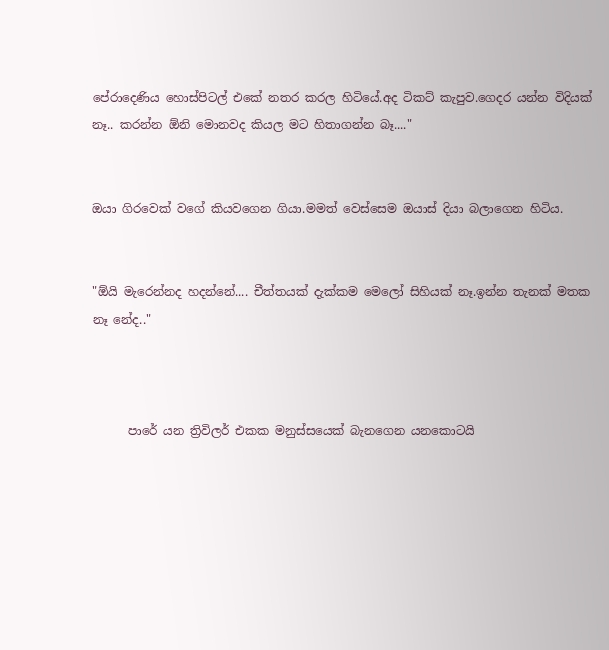පේරාදෙණිය හොස්පිටල් එකේ නතර කරල හිටියේ.අද ටිකට් කැපුව.ගෙදර යන්න විදියක් නෑ.. කරන්න ඕනි මොනවද කියල මට හිතාගන්න බෑ...."


ඔයා ගිරවෙක් වගේ කියවගෙන ගියා.මමත් වෙස්සෙම ඔයාස් දියා බලාගෙන හිටිය.


"ඕයි මැරෙන්නද හදන්නේ.... චීත්තයක් දැක්කම මෙලෝ සිහියක් නෑ.ඉන්න තැනක් මතක නෑ නේද.."



      පාරේ යන ත්‍රිවිලර් එකක මනුස්සයෙක් බැනගෙන යනකොටයි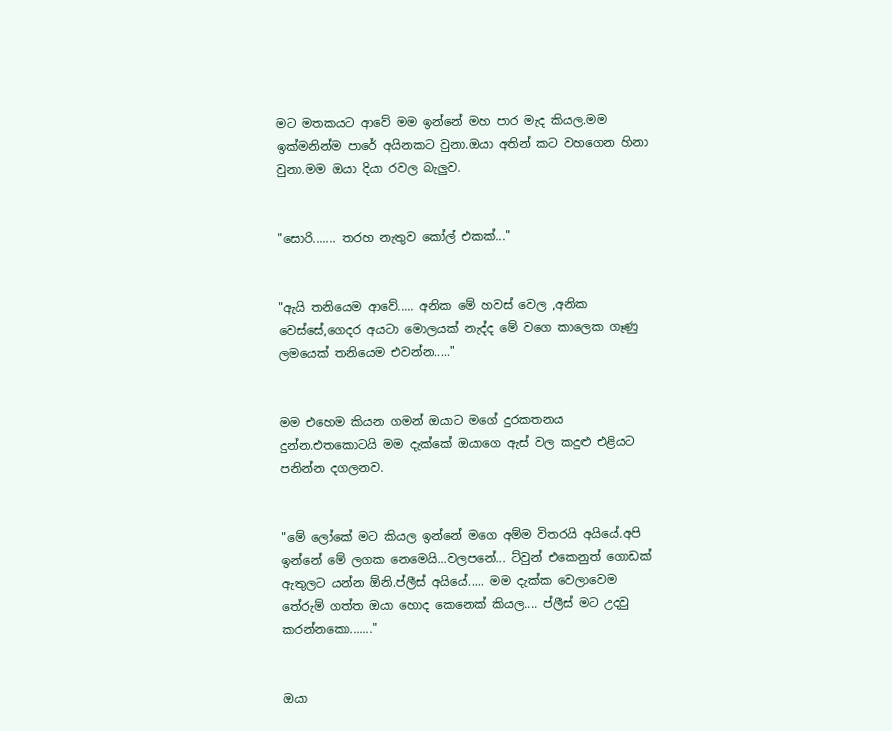මට මතකයට ආවේ මම ඉන්නේ මහ පාර මැද කියල.මම ඉක්මනින්ම පාරේ අයිනකට වුනා.ඔයා අතින් කට වහගෙන හිනා වුනා.මම ඔයා දියා රවල බැලුව.


"සොරි....... තරහ නැතුව කෝල් එකක්..."


"ඇයි තනියෙම ආවේ..... අනික මේ හවස් වෙල ,අනික වෙස්සේ,ගෙදර අයටා මොලයක් නැද්ද මේ වගෙ කාලෙක ගෑණු ලමයෙක් තනියෙම එවන්න....."


මම එහෙම කියන ගමන් ඔයාට මගේ දුරකතනය දුන්න.එතකොටයි මම දැක්කේ ඔයාගෙ ඇස් වල කදුළු එළියට පනින්න දගලනව.


"මේ ලෝකේ මට කියල ඉන්නේ මගෙ අම්ම විතරයි අයියේ.අපි ඉන්නේ මේ ලගක නෙමෙයි...වලපනේ... ට්වුන් එකෙනුත් ගොඩක් ඇතුලට යන්න ඕනි.ප්ලීස් අයියේ..... මම දැක්ක වෙලාවෙම තේරුම් ගත්ත ඔයා හොද කෙනෙක් කියල.... ප්ලීස් මට උදවු කරන්නකො......."


ඔයා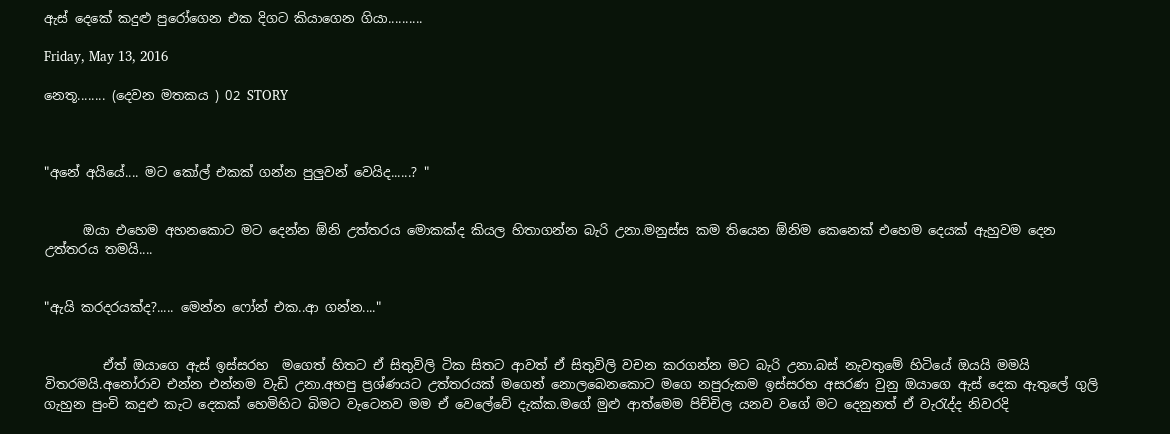ඇස් දෙකේ කදුළු පුරෝගෙන එක දිගට කියාගෙන ගියා..........

Friday, May 13, 2016

නෙතූ........ (දෙවන මතකය ) 02 STORY



"අනේ අයියේ.... මට කෝල් එකක් ගන්න පුලුවන් වෙයිද......? "


      ඔයා එහෙම අහනකොට මට දෙන්න ඕනි උත්තරය මොකක්ද කියල හිතාගන්න බැරි උනා.මනුස්ස කම තියෙන ඕනිම කෙනෙක් එහෙම දෙයක් ඇහුවම දෙන උත්තරය තමයි....


"ඇයි කරදරයක්ද?..... මෙන්න ෆෝන් එක..ආ ගන්න...."


         ඒත් ඔයාගෙ ඇස් ඉස්සරහ  මගෙත් හිතට ඒ සිතුවිලි ටික සිතට ආවත් ඒ සිතුවිලි වචන කරගන්න මට බැරි උනා.බස් නැවතුමේ හිටියේ ඔයයි මමයි විතරමයි.අනෝරාව එන්න එන්නම වැඩි උනා.අහපු ප්‍රශ්ණයට උත්තරයක් මගෙන් නොලබෙනකොට මගෙ නපුරුකම ඉස්සරහ අසරණ වුනු ඔයාගෙ ඇස් දෙක ඇතුලේ ගුලි ගැහුන පුංචි කදුළු කැට දෙකක් හෙමිහිට බිමට වැටෙනව මම ඒ වෙලේවේ දැක්ක.මගේ මුළු ආත්මෙම පිච්චිල යනව වගේ මට දෙනුනත් ඒ වැරැද්ද නිවරදි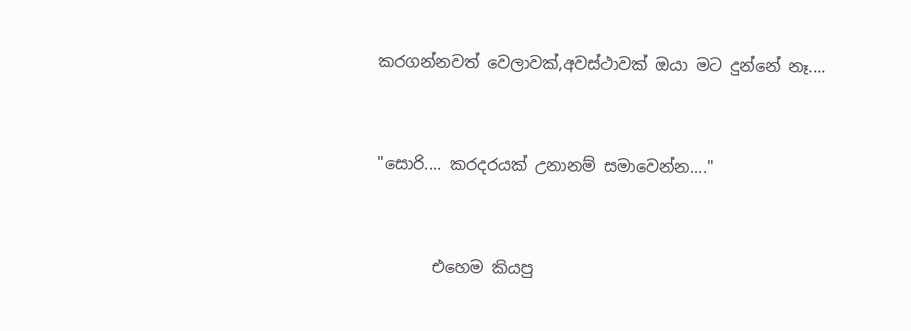කරගන්නවත් වෙලාවක්,අවස්ථාවක් ඔයා මට දුන්නේ නෑ....


"සොරි.... කරදරයක් උනානම් සමාවෙන්න...."


       එහෙම කියපු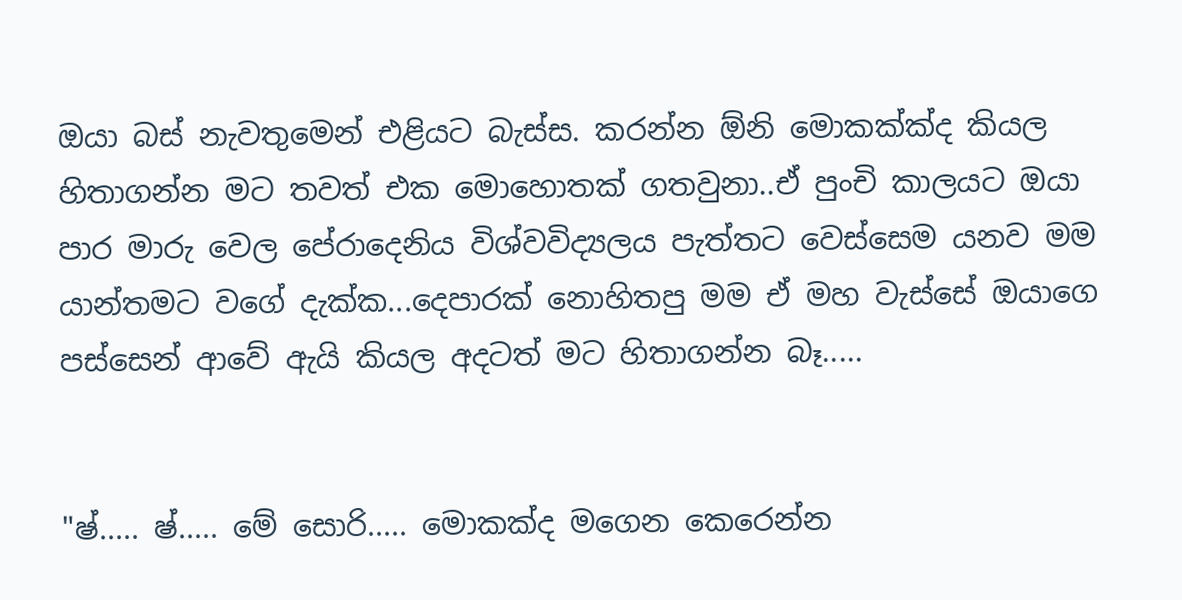ඔයා බස් නැවතුමෙන් එළියට බැස්ස. කරන්න ඕනි මොකක්ක්ද කියල හිතාගන්න මට තවත් එක මොහොතක් ගතවුනා..ඒ පුංචි කාලයට ඔයා පාර මාරු වෙල පේරාදෙනිය විශ්වවිද්‍යලය පැත්තට වෙස්සෙම යනව මම යාන්තමට වගේ දැක්ක...දෙපාරක් නොහිතපු මම ඒ මහ වැස්සේ ඔයාගෙ පස්සෙන් ආවේ ඇයි කියල අදටත් මට හිතාගන්න බෑ.....


"ෂ්..... ෂ්..... මේ සොරි..... මොකක්ද මගෙන කෙරෙන්න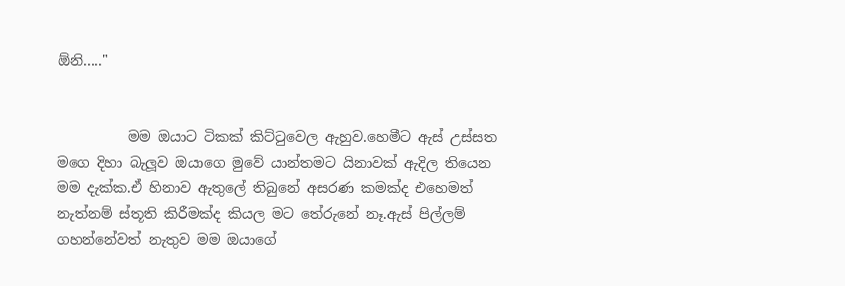ඕනි....."


          මම ඔයාට ටිකක් කිට්ටුවෙල ඇහුව.හෙමීට ඇස් උස්සත මගෙ දිහා බැලූව ඔයාගෙ මුවේ යාන්තමට යිනාවක් ඇදිල තියෙන මම දැක්ක.ඒ හිනාව ඇතුලේ තිබුනේ අසරණ කමක්ද එහෙමත් නැත්නම් ස්තූති කිරීමක්ද කියල මට තේරුනේ නෑ.ඇස් පිල්ලම් ගහන්නේවත් නැතුව මම ඔයාගේ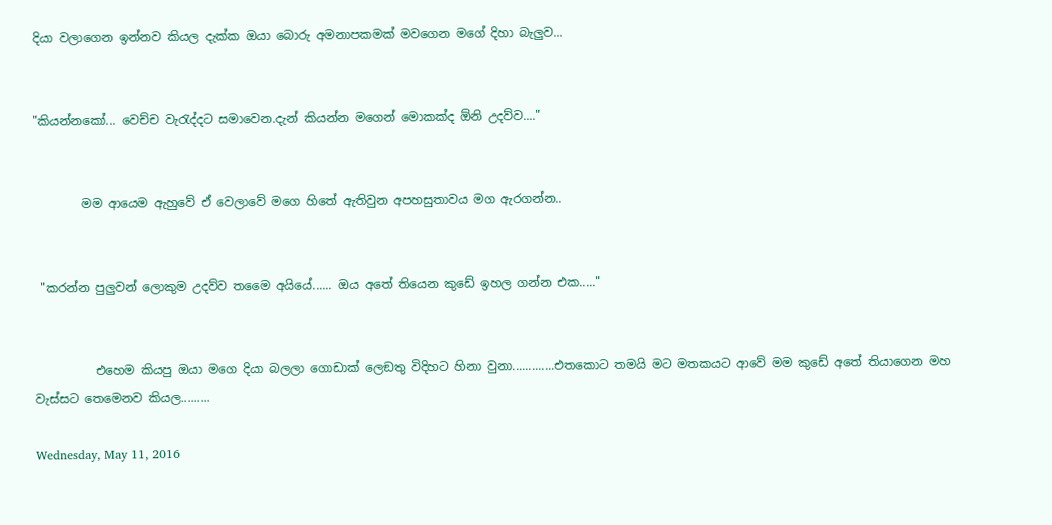දියා වලාගෙන ඉන්නව කියල දැක්ක ඔයා බොරු අමනාපකමක් මවගෙන මගේ දිහා බැලුව...


"කියන්නකෝ... වෙච්ච වැරැද්දට සමාවෙන.දැන් කියන්න මගෙන් මොකක්ද ඕනි උදව්ව...."


        මම ආයෙම ඇහුවේ ඒ වෙලාවේ මගෙ හිතේ ඇතිවුන අපහසුතාවය මග ඇරගන්න..


 "කරන්න පුලුවන් ලොකුම උදව්ව තමෛ අයියේ...... ඔය අතේ තියෙන කුඩේ ඉහල ගන්න එක....."


          එහෙම කියපු ඔයා මගෙ දියා බලලා ගොඩාක් ලෙඞතු විදිහට හිනා වුනා.............එතකොට තමයි මට මතකයට ආවේ මම කුඩේ අතේ තියාගෙන මහ වැස්සට තෙමෙනව කියල.........

Wednesday, May 11, 2016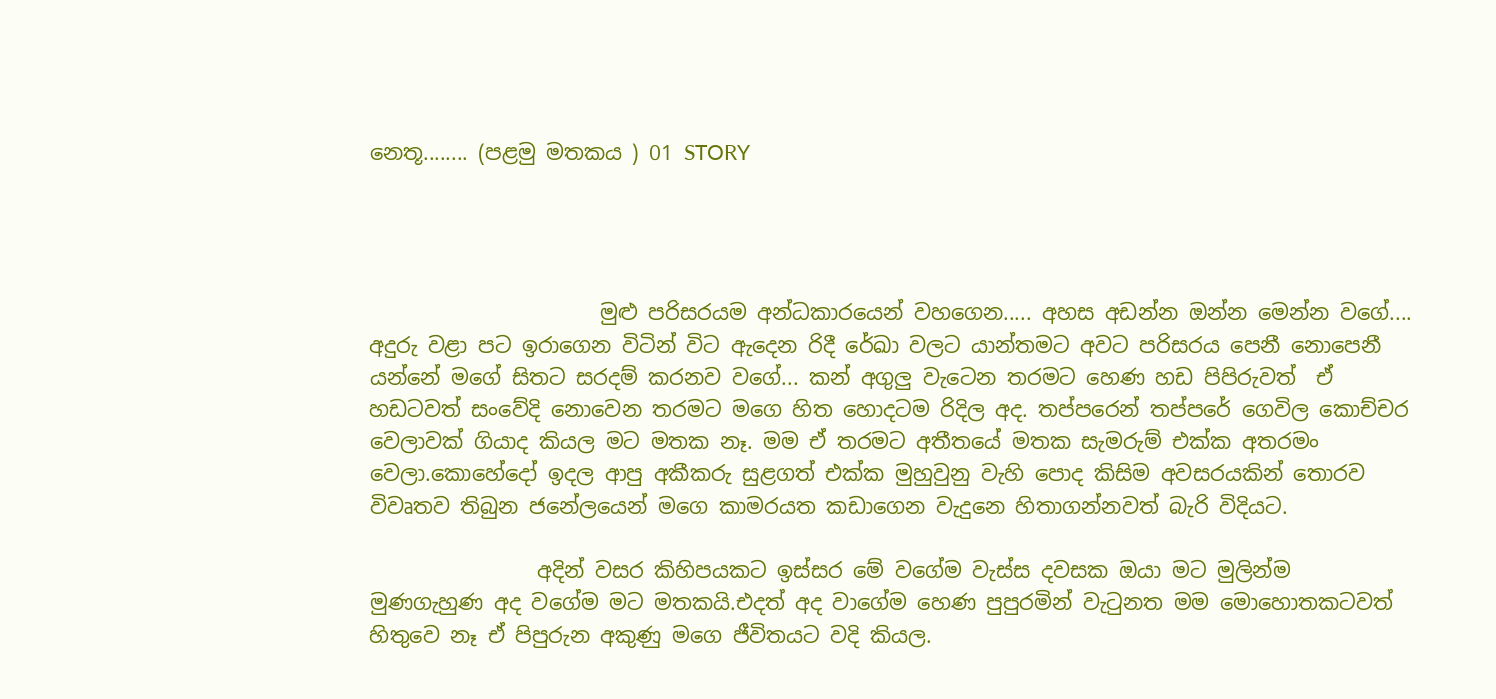නෙතූ........ (පළමු මතකය ) 01 STORY




                      මුළු පරිසරයම අන්ධකාරයෙන් වහගෙන..... අහස අඩන්න ඔන්න මෙන්න වගේ.... අදුරු වළා පට ඉරාගෙන විටින් විට ඇදෙන රිදී රේඛා වලට යාන්තමට අවට පරිසරය පෙනී නොපෙනී යන්නේ මගේ සිතට සරදම් කරනව වගේ... කන් අගුලු වැටෙන තරමට හෙණ හඩ පිපිරුවත්  ඒ හඩටවත් සංවේදි නොවෙන තරමට මගෙ හිත හොදටම රිදිල අද. තප්පරෙන් තප්පරේ ගෙවිල කොච්චර වෙලාවක් ගියාද කියල මට මතක නෑ. මම ඒ තරමට අතීතයේ මතක සැමරුම් එක්ක අතරමං වෙලා.කොහේදෝ ඉදල ආපු අකීකරු සුළගත් එක්ක මුහුවුනු වැහි පොද කිසිම අවසරයකින් තොරව විවෘතව තිබුන ජනේලයෙන් මගෙ කාමරයත කඩාගෙන වැදුනෙ හිතාගන්නවත් බැරි විදියට.

                අදින් වසර කිහිපයකට ඉස්සර මේ වගේම වැස්ස දවසක ඔයා මට මුලින්ම මුණගැහුණ අද වගේම මට මතකයි.එදත් අද වාගේම හෙණ පුපුරමින් වැටුනත මම මොහොතකටවත් හිතුවෙ නෑ ඒ පිපුරුන අකුණු මගෙ ජීවිතයට වදි කියල.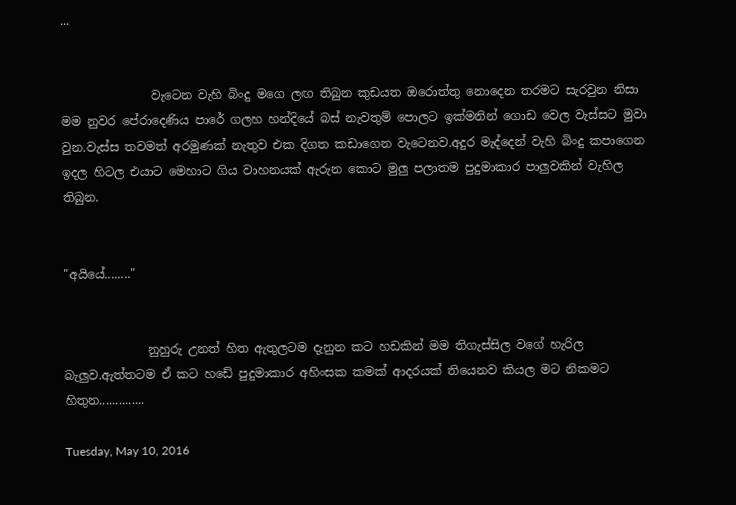...


               වැටෙන වැහි බිංදු මගෙ ලඟ තිබුන කුඩයත ඔරොත්තු නොදෙන තරමට සැරවුන නිසා මම නුවර පේරාදෙණිය පාරේ ගලහ හන්දියේ බස් නැවතුම් පොලට ඉක්මනින් ගොඩ වෙල වැස්සට මුවා වුන.වැස්ස තවමත් අරමුණක් නැතුව එක දිගත කඩාගෙන වැටෙනව.අදුර මැද්දෙන් වැහි බිංදු කපාගෙන ඉදල හිටල එයාට මෙහාට ගිය වාහනයක් ඇරුන කොට මුලු පලාතම පුදුමාකාර පාලුවකින් වැහිල තිබුන.


"අයියේ........"


              නුහුරු උනත් හිත ඇතුලටම දැනුන කට හඩකින් මම තිගැස්සිල වගේ හැරිල බැලුව.ඇත්තටම ඒ කට හඩේ පුදුමාකාර අහිංසක කමක් ආදරයක් තියෙනව කියල මට නිකමට හිතුන..............

Tuesday, May 10, 2016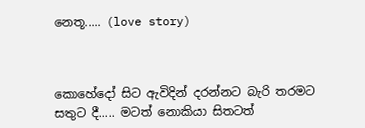නෙතූ..... (love story)



කොහේදෝ සිට ඇවිදින් දරන්නට බැරි තරමට සතුට දී..... මටත් නොකියා සිතටත්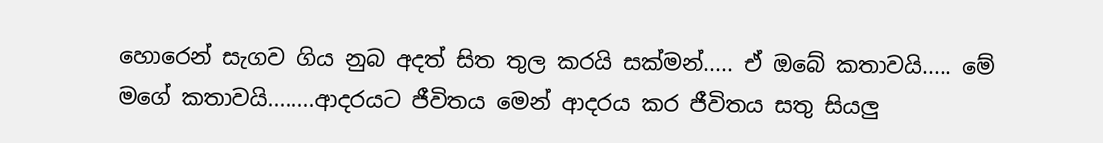හොරෙන් සැගව ගිය නුබ අදත් සිත තුල කරයි සක්මන්..... ඒ ඔබේ කතාවයි..... මේ මගේ කතාවයි........ආදරයට ජීවිතය මෙන් ආදරය කර ජීවිතය සතු සියලු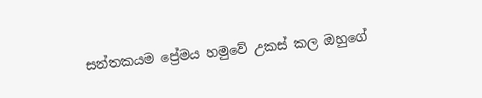සන්තකයම ප්‍රේමය හමුවේ උකස් කල ඔහුගේ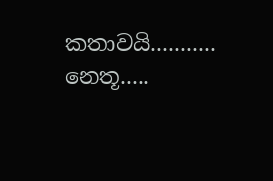කතාවයි........... නෙතූ.....